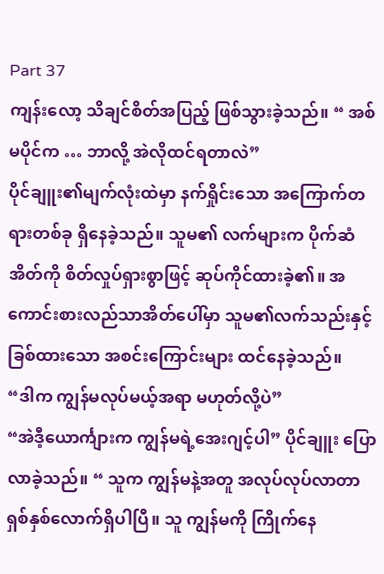Part 37
ကျန်းလော့ သိချင်စိတ်အပြည့် ဖြစ်သွားခဲ့သည်။ “ အစ်မပိုင်က … ဘာလို့ အဲလိုထင်ရတာလဲ”
ပိုင်ချူး၏မျက်လုံးထဲမှာ နက်ရှိုင်းသော အကြောက်တရားတစ်ခု ရှိနေခဲ့သည်။ သူမ၏ လက်များက ပိုက်ဆံအိတ်ကို စိတ်လှုပ်ရှားစွာဖြင့် ဆုပ်ကိုင်ထားခဲ့၏။ အကောင်းစားလည်သာအိတ်ပေါ်မှာ သူမ၏လက်သည်းနှင့် ခြစ်ထားသော အစင်းကြောင်းများ ထင်နေခဲ့သည်။
“ဒါက ကျွန်မလုပ်မယ့်အရာ မဟုတ်လို့ပဲ”
“အဲဒီ့ယောင်္ကျားက ကျွန်မရဲ့အေးဂျင့်ပါ” ပိုင်ချူး ပြောလာခဲ့သည်။ “ သူက ကျွန်မနဲ့အတူ အလုပ်လုပ်လာတာ ရှစ်နှစ်လောက်ရှိပါပြီ။ သူ ကျွန်မကို ကြိုက်နေ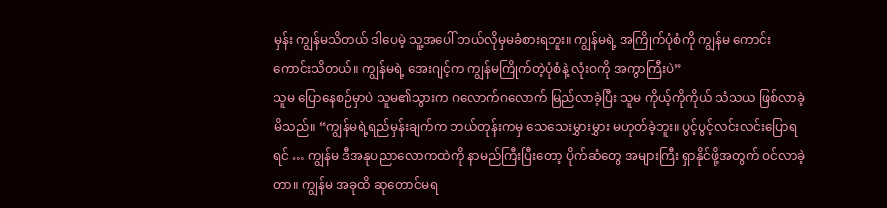မှန်း ကျွန်မသိတယ် ဒါပေမဲ့ သူ့အပေါ် ဘယ်လိုမှမခံစားရဘူး။ ကျွန်မရဲ့ အကြိုက်ပုံစံကို ကျွန်မ ကောင်းကောင်းသိတယ်။ ကျွန်မရဲ့ အေးဂျင့်က ကျွန်မကြိုက်တဲ့ပုံစံနဲ့ လုံးဝကို အကွာကြီးပဲ”
သူမ ပြောနေစဉ်မှာပဲ သူမ၏သွားက ဂလောက်ဂလောက် မြည်လာခဲ့ပြီး သူမ ကိုယ့်ကိုကိုယ် သံသယ ဖြစ်လာခဲ့မိသည်။ “ကျွန်မရဲ့ရည်မှန်းချက်က ဘယ်တုန်းကမှ သေသေးမွှားမွှား မဟုတ်ခဲ့ဘူး။ ပွင့်ပွင့်လင်းလင်းပြောရရင် … ကျွန်မ ဒီအနုပညာလောကထဲကို နာမည်ကြီးပြီးတော့ ပိုက်ဆံတွေ အများကြီး ရှာနိုင်ဖို့အတွက် ဝင်လာခဲ့တာ။ ကျွန်မ အခုထိ ဆုတောင်မရ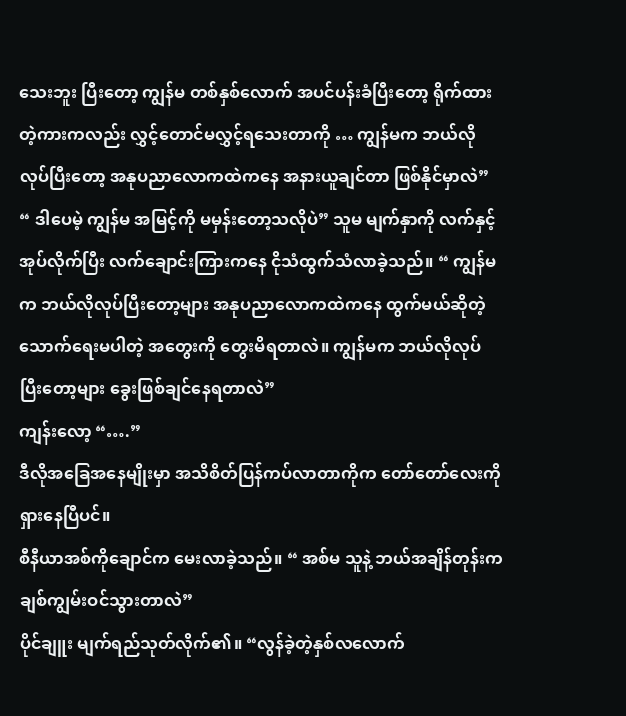သေးဘူး ပြီးတော့ ကျွန်မ တစ်နှစ်လောက် အပင်ပန်းခံပြီးတော့ ရိုက်ထားတဲ့ကားကလည်း လွှင့်တောင်မလွှင့်ရသေးတာကို … ကျွန်မက ဘယ်လိုလုပ်ပြီးတော့ အနုပညာလောကထဲကနေ အနားယူချင်တာ ဖြစ်နိုင်မှာလဲ”
“ ဒါပေမဲ့ ကျွန်မ အမြင့်ကို မမှန်းတော့သလိုပဲ” သူမ မျက်နှာကို လက်နှင့်အုပ်လိုက်ပြီး လက်ချောင်းကြားကနေ ငိုသံထွက်သံလာခဲ့သည်။ “ ကျွန်မက ဘယ်လိုလုပ်ပြီးတော့များ အနုပညာလောကထဲကနေ ထွက်မယ်ဆိုတဲ့ သောက်ရေးမပါတဲ့ အတွေးကို တွေးမိရတာလဲ။ ကျွန်မက ဘယ်လိုလုပ်ပြီးတော့များ ခွေးဖြစ်ချင်နေရတာလဲ”
ကျန်းလော့ “….”
ဒီလိုအခြေအနေမျိုးမှာ အသိစိတ်ပြန်ကပ်လာတာကိုက တော်တော်လေးကို ရှားနေပြီပင်။
စီနီယာအစ်ကိုချောင်က မေးလာခဲ့သည်။ “ အစ်မ သူနဲ့ ဘယ်အချိန်တုန်းက ချစ်ကျွမ်းဝင်သွားတာလဲ”
ပိုင်ချူး မျက်ရည်သုတ်လိုက်၏။ “လွန်ခဲ့တဲ့နှစ်လလောက်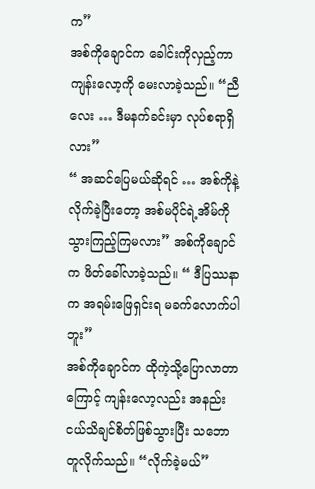က”
အစ်ကိုချောင်က ခေါင်းကိုလှည့်ကာ ကျန်းလော့ကို မေးလာခဲ့သည်။ “ညီလေး … ဒီမနက်ခင်းမှာ လုပ်စရာရှိလား”
“ အဆင်ပြေမယ်ဆိုရင် … အစ်ကိုနဲ့ လိုက်ခဲ့ပြီးတော့ အစ်မပိုင်ရဲ့အိမ်ကို သွားကြည့်ကြမလား” အစ်ကိုချောင်က ဖိတ်ခေါ်လာခဲ့သည်။ “ ဒီပြဿနာက အရမ်းဖြေရှင်းရ မခက်လောက်ပါဘူး”
အစ်ကိုချောင်က ထိုကဲ့သို့ပြောလာတာကြောင့် ကျန်းလော့လည်း အနည်းငယ်သိချင်စိတ်ဖြစ်သွားပြီး သဘောတူလိုက်သည်။ “လိုက်ခဲ့မယ်”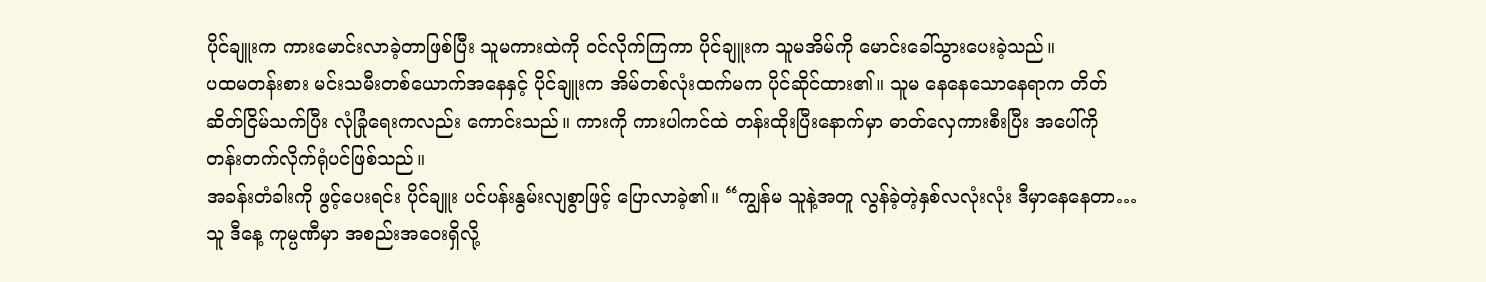ပိုင်ချူးက ကားမောင်းလာခဲ့တာဖြစ်ပြီး သူမကားထဲကို ဝင်လိုက်ကြကာ ပိုင်ချူးက သူမအိမ်ကို မောင်းခေါ်သွားပေးခဲ့သည်။
ပထမတန်းစား မင်းသမီးတစ်ယောက်အနေနှင့် ပိုင်ချူးက အိမ်တစ်လုံးထက်မက ပိုင်ဆိုင်ထား၏။ သူမ နေနေသောနေရာက တိတ်ဆိတ်ငြိမ်သက်ပြီး လုံခြုံရေးကလည်း ကောင်းသည်။ ကားကို ကားပါကင်ထဲ တန်းထိုးပြီးနောက်မှာ ဓာတ်လှေကားစီးပြီး အပေါ်ကို တန်းတက်လိုက်ရုံပင်ဖြစ်သည်။
အခန်းတံခါးကို ဖွင့်ပေးရင်း ပိုင်ချူး ပင်ပန်းနွမ်းလျစွာဖြင့် ပြောလာခဲ့၏။ “ကျွန်မ သူနဲ့အတူ လွန်ခဲ့တဲ့နှစ်လလုံးလုံး ဒီမှာနေနေတာ… သူ ဒီနေ့ ကုမ္ပဏီမှာ အစည်းအဝေးရှိလို့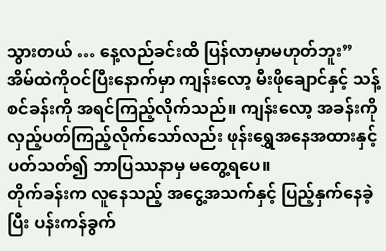သွားတယ် … နေ့လည်ခင်းထိ ပြန်လာမှာမဟုတ်ဘူး”
အိမ်ထဲကိုဝင်ပြီးနောက်မှာ ကျန်းလော့ မီးဖိုချောင်နှင့် သန့်စင်ခန်းကို အရင်ကြည့်လိုက်သည်။ ကျန်းလော့ အခန်းကို လှည့်ပတ်ကြည့်လိုက်သော်လည်း ဖုန်းရွှေအနေအထားနှင့် ပတ်သတ်၍ ဘာပြဿနာမှ မတွေ့ရပေ။
တိုက်ခန်းက လူနေသည့် အငွေ့အသက်နှင့် ပြည့်နှက်နေခဲ့ပြီး ပန်းကန်ခွက်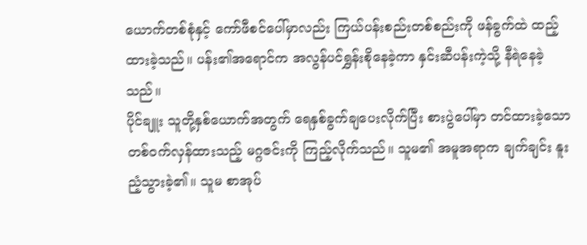ယောက်တစ်စုံနှင့် ကော်ဖီစင်ပေါ်မှာလည်း ကြယ်ပန်းစည်းတစ်စည်းကို ဖန်ခွက်ထဲ ထည့်ထားခဲ့သည်။ ပန်း၏အရောင်က အလွန်ပင်ရွှန်းစိုနေခဲ့ကာ နှင်းဆီပန်းကဲ့သို့ နီရဲနေခဲ့သည်။
ပိုင်ချူး သူတို့နှစ်ယောက်အတွက် ရေနှစ်ခွက်ချပေးလိုက်ပြီး စားပွဲပေါ်မှာ တင်ထားခဲ့သော တစ်ဝက်လှန်ထားသည့် မဂ္ဂဇင်းကို ကြည့်လိုက်သည်။ သူမ၏ အမူအရာက ချက်ချင်း နူးညံ့သွားခဲ့၏။ သူမ စာအုပ်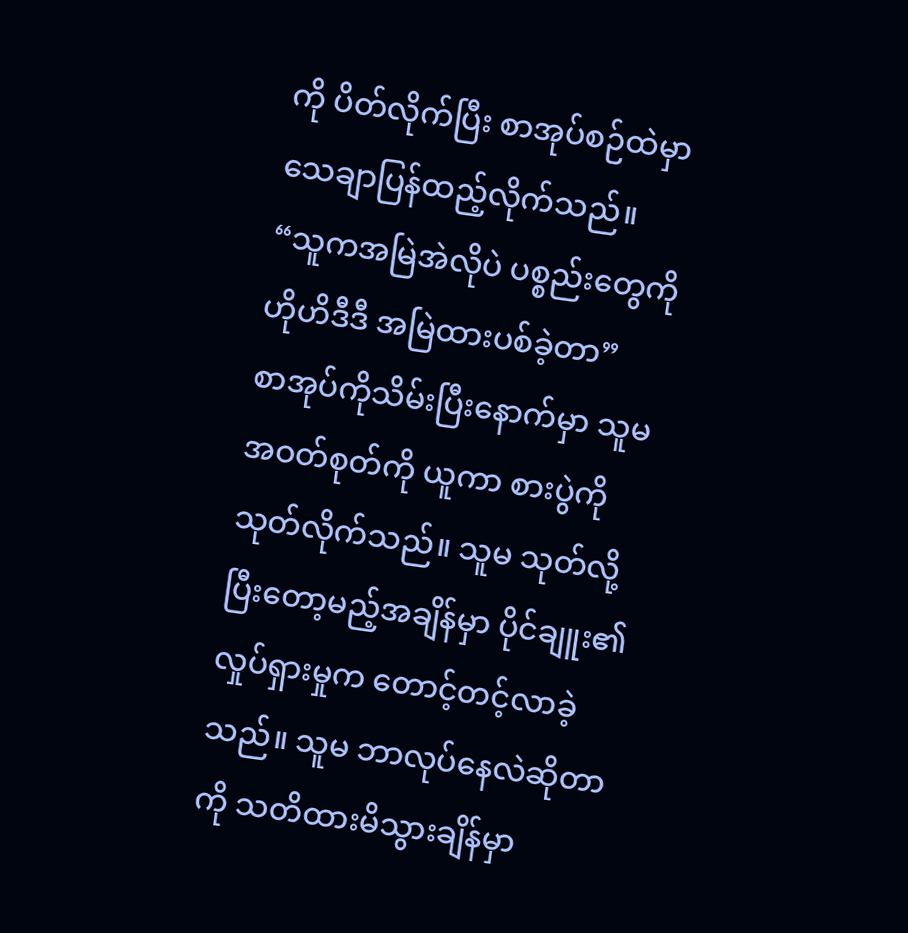ကို ပိတ်လိုက်ပြီး စာအုပ်စဉ်ထဲမှာ သေချာပြန်ထည့်လိုက်သည်။ “သူကအမြဲအဲလိုပဲ ပစ္စည်းတွေကို ဟိုဟိဒီဒီ အမြဲထားပစ်ခဲ့တာ”
စာအုပ်ကိုသိမ်းပြီးနောက်မှာ သူမ အဝတ်စုတ်ကို ယူကာ စားပွဲကို သုတ်လိုက်သည်။ သူမ သုတ်လို့ပြီးတော့မည့်အချိန်မှာ ပိုင်ချူး၏ လှုပ်ရှားမှုက တောင့်တင့်လာခဲ့သည်။ သူမ ဘာလုပ်နေလဲဆိုတာကို သတိထားမိသွားချိန်မှာ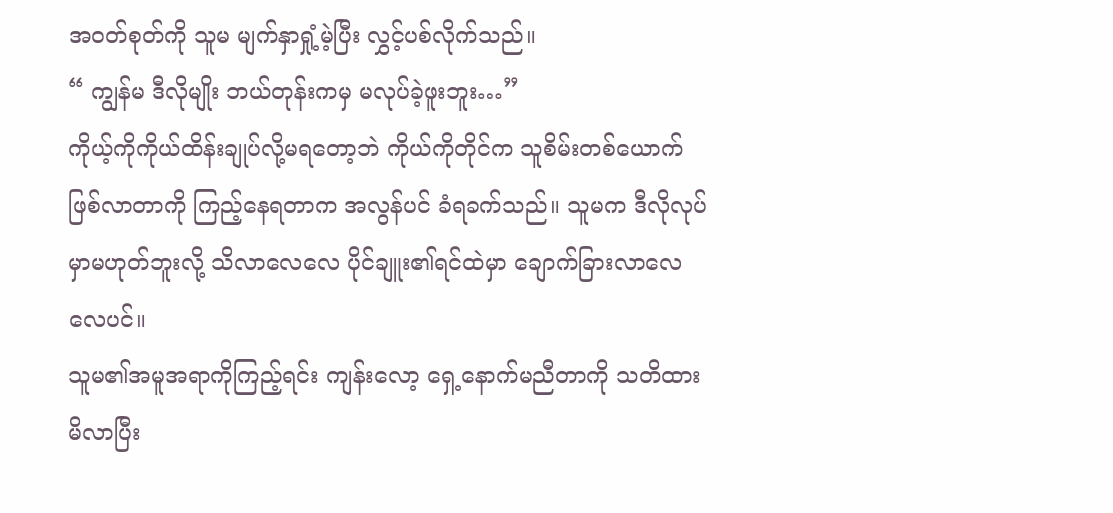အဝတ်စုတ်ကို သူမ မျက်နှာရှုံ့မဲ့ပြီး လွှင့်ပစ်လိုက်သည်။
“ ကျွန်မ ဒီလိုမျိုး ဘယ်တုန်းကမှ မလုပ်ခဲ့ဖူးဘူး…”
ကိုယ့်ကိုကိုယ်ထိန်းချုပ်လို့မရတော့ဘဲ ကိုယ်ကိုတိုင်က သူစိမ်းတစ်ယောက် ဖြစ်လာတာကို ကြည့်နေရတာက အလွန်ပင် ခံရခက်သည်။ သူမက ဒီလိုလုပ်မှာမဟုတ်ဘူးလို့ သိလာလေလေ ပိုင်ချူး၏ရင်ထဲမှာ ချောက်ခြားလာလေလေပင်။
သူမ၏အမူအရာကိုကြည့်ရင်း ကျန်းလော့ ရှေ့နောက်မညီတာကို သတိထားမိလာပြီး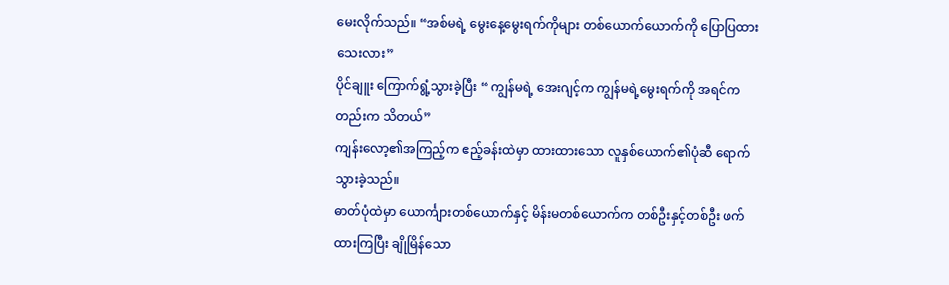မေးလိုက်သည်။ “အစ်မရဲ့ မွေးနေ့မွေးရက်ကိုများ တစ်ယောက်ယောက်ကို ပြောပြထားသေးလား”
ပိုင်ချူး ကြောက်ရွံ့သွားခဲ့ပြီး “ ကျွန်မရဲ့ အေးဂျင့်က ကျွန်မရဲ့မွေးရက်ကို အရင်ကတည်းက သိတယ်”
ကျန်းလော့၏အကြည့်က ဧည့်ခန်းထဲမှာ ထားထားသော လူနှစ်ယောက်၏ပုံဆီ ရောက်သွားခဲ့သည်။
ဓာတ်ပုံထဲမှာ ယောင်္ကျားတစ်ယောက်နှင့် မိန်းမတစ်ယောက်က တစ်ဦးနှင့်တစ်ဦး ဖက်ထားကြပြီး ချိုမြိန်သော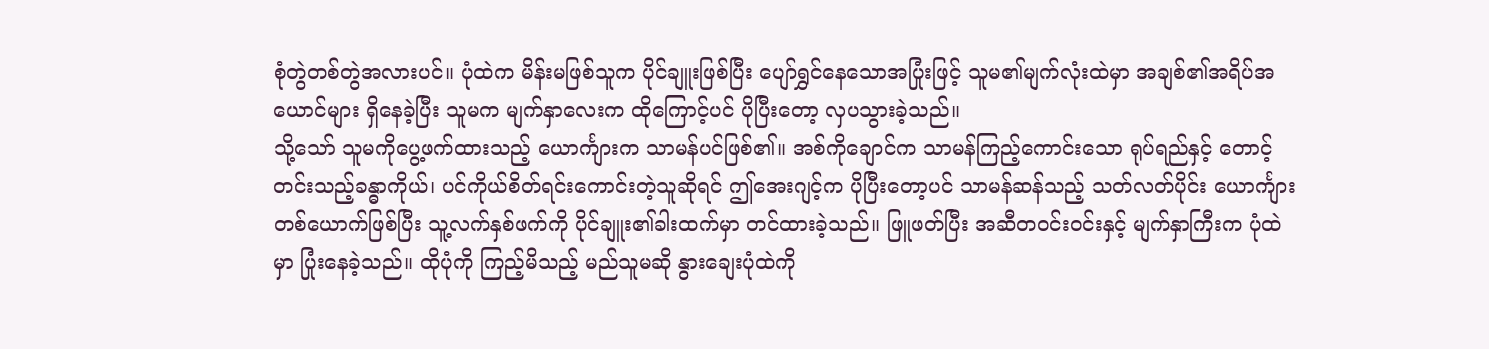စုံတွဲတစ်တွဲအလားပင်။ ပုံထဲက မိန်းမဖြစ်သူက ပိုင်ချူးဖြစ်ပြီး ပျော်ရွှင်နေသောအပြုံးဖြင့် သူမ၏မျက်လုံးထဲမှာ အချစ်၏အရိပ်အယောင်များ ရှိနေခဲ့ပြီး သူမက မျက်နှာလေးက ထိုကြောင့်ပင် ပိုပြီးတော့ လှပသွားခဲ့သည်။
သို့သော် သူမကိုပွေ့ဖက်ထားသည့် ယောင်္ကျားက သာမန်ပင်ဖြစ်၏။ အစ်ကိုချောင်က သာမန်ကြည့်ကောင်းသော ရုပ်ရည်နှင့် တောင့်တင်းသည့်ခန္ဓာကိုယ်၊ ပင်ကိုယ်စိတ်ရင်းကောင်းတဲ့သူဆိုရင် ဤအေးဂျင့်က ပိုပြီးတော့ပင် သာမန်ဆန်သည့် သတ်လတ်ပိုင်း ယောင်္ကျားတစ်ယောက်ဖြစ်ပြီး သူ့လက်နှစ်ဖက်ကို ပိုင်ချူး၏ခါးထက်မှာ တင်ထားခဲ့သည်။ ဖြူဖတ်ပြီး အဆီတဝင်းဝင်းနှင့် မျက်နှာကြီးက ပုံထဲမှာ ပြုံးနေခဲ့သည်။ ထိုပုံကို ကြည့်မိသည့် မည်သူမဆို နွားချေးပုံထဲကို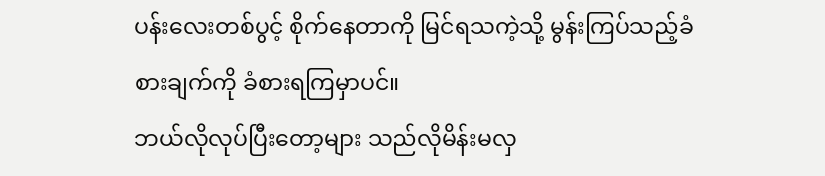ပန်းလေးတစ်ပွင့် စိုက်နေတာကို မြင်ရသကဲ့သို့ မွန်းကြပ်သည့်ခံစားချက်ကို ခံစားရကြမှာပင်။
ဘယ်လိုလုပ်ပြီးတော့များ သည်လိုမိန်းမလှ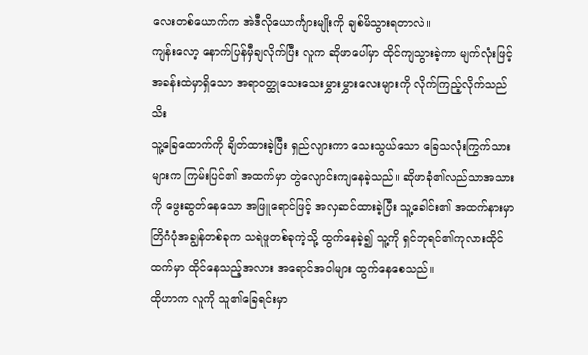လေးတစ်ယောက်က အဲဒီလိုယောင်္ကျားမျိုးကို ချစ်မိသွားရတာလဲ။
ကျန်းလော့ နောက်ပြန်မှီချလိုက်ပြီး လူက ဆိုဖာပေါ်မှာ ထိုင်ကျသွားခဲ့ကာ မျက်လုံးဖြင့် အခန်းထဲမှာရှိသော အရာဝတ္ထုသေးသေးမွှားမွှားလေးများကို လိုက်ကြည့်လိုက်သည်သိး
သူ့ခြေထောက်ကို ချိတ်ထားခဲ့ပြီး ရှည်လျားကာ သေးသွယ်သော ခြေသလုံးကြွက်သားများက ကြမ်းပြင်၏ အထက်မှာ တွဲလျောင်းကျနေခဲ့သည်။ ဆိုဖာခုံ၏လည်သာအသားကို ဖွေးဆွတ်နေသော အဖြူရောင်ဖြင့် အလှဆင်ထားခဲ့ပြီး သူ့ခေါင်း၏ အထက်နားမှာ တြိဂံပုံအချွန်တစ်ခုက သရဲဖူတစ်ခုကဲ့သို့ ထွက်နေခဲ့၍ သူ့ကို ရှင်ဘုရင်၏ကုလားထိုင်ထက်မှာ ထိုင်နေသည့်အလား အရောင်အဝါများ ထွက်နေစေသည်။
ထိုဟာက လူကို သူ၏ခြေရင်းမှာ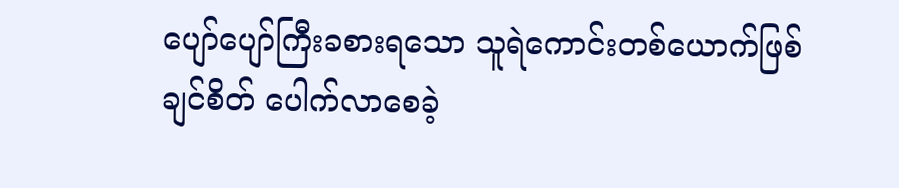ပျော်ပျော်ကြီးခစားရသော သူရဲကောင်းတစ်ယောက်ဖြစ်ချင်စိတ် ပေါက်လာစေခဲ့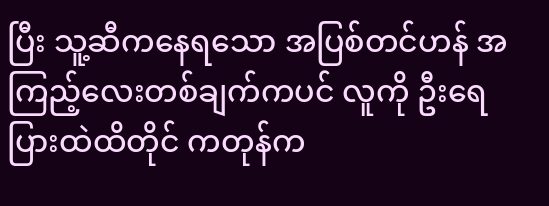ပြီး သူ့ဆီကနေရသော အပြစ်တင်ဟန် အကြည့်လေးတစ်ချက်ကပင် လူကို ဦးရေပြားထဲထိတိုင် ကတုန်က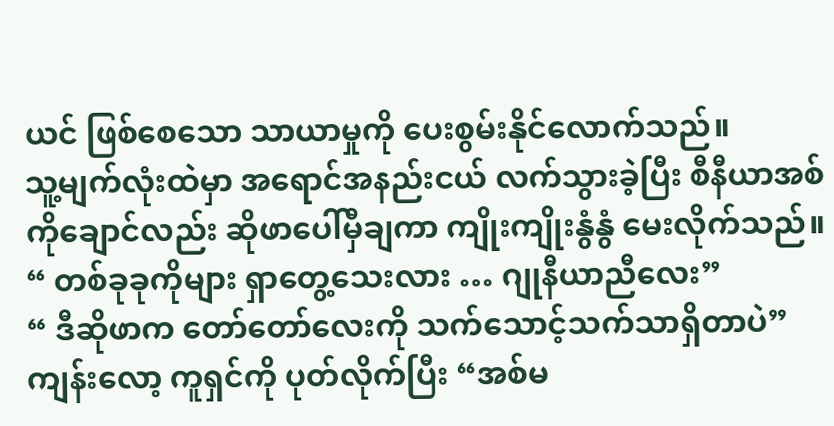ယင် ဖြစ်စေသော သာယာမှုကို ပေးစွမ်းနိုင်လောက်သည်။
သူ့မျက်လုံးထဲမှာ အရောင်အနည်းငယ် လက်သွားခဲ့ပြီး စီနီယာအစ်ကိုချောင်လည်း ဆိုဖာပေါ်မှီချကာ ကျိုးကျိုးနွံနွံ မေးလိုက်သည်။ “ တစ်ခုခုကိုများ ရှာတွေ့သေးလား … ဂျုနီယာညီလေး”
“ ဒီဆိုဖာက တော်တော်လေးကို သက်သောင့်သက်သာရှိတာပဲ” ကျန်းလော့ ကူရှင်ကို ပုတ်လိုက်ပြီး “အစ်မ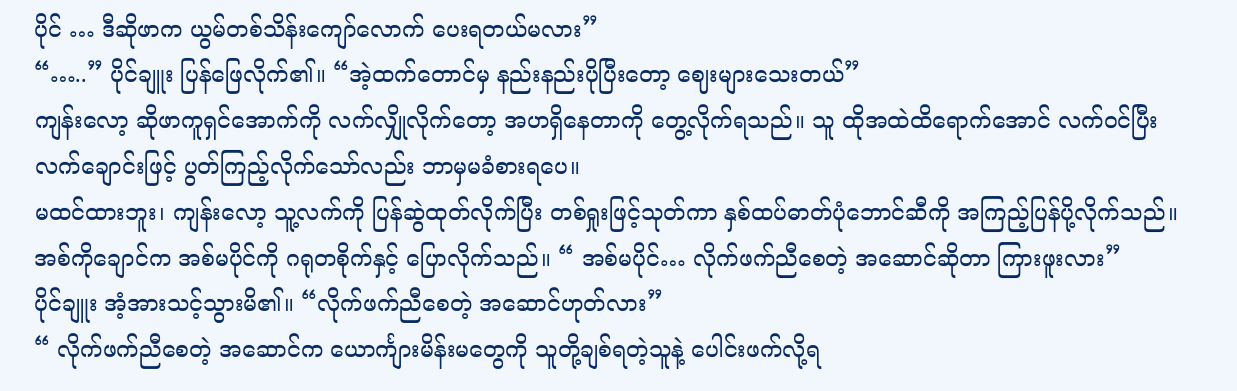ပိုင် … ဒီဆိုဖာက ယွမ်တစ်သိန်းကျော်လောက် ပေးရတယ်မလား”
“…..” ပိုင်ချူး ပြန်ဖြေလိုက်၏။ “အဲ့ထက်တောင်မှ နည်းနည်းပိုပြီးတော့ ဈေးများသေးတယ်”
ကျန်းလော့ ဆိုဖာကူရှင်အောက်ကို လက်လျှိုလိုက်တော့ အဟရှိနေတာကို တွေ့လိုက်ရသည်။ သူ ထိုအထဲထိရောက်အောင် လက်ဝင်ပြီး လက်ချောင်းဖြင့် ပွတ်ကြည့်လိုက်သော်လည်း ဘာမှမခံစားရပေ။
မထင်ထားဘူး၊ ကျန်းလော့ သူ့လက်ကို ပြန်ဆွဲထုတ်လိုက်ပြီး တစ်ရှုးဖြင့်သုတ်ကာ နှစ်ထပ်ဓာတ်ပုံဘောင်ဆီကို အကြည့်ပြန်ပို့လိုက်သည်။
အစ်ကိုချောင်က အစ်မပိုင်ကို ဂရုတစိုက်နှင့် ပြောလိုက်သည်။ “ အစ်မပိုင်… လိုက်ဖက်ညီစေတဲ့ အဆောင်ဆိုတာ ကြားဖူးလား”
ပိုင်ချူး အံ့အားသင့်သွားမိ၏။ “လိုက်ဖက်ညီစေတဲ့ အဆောင်ဟုတ်လား”
“ လိုက်ဖက်ညီစေတဲ့ အဆောင်က ယောင်္ကျားမိန်းမတွေကို သူတို့ချစ်ရတဲ့သူနဲ့ ပေါင်းဖက်လို့ရ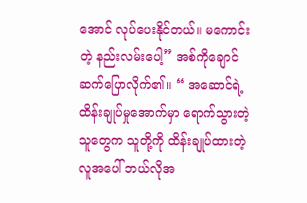အောင် လုပ်ပေးနိုင်တယ်။ မကောင်းတဲ့ နည်းလမ်းပေါ့” အစ်ကိုချောင် ဆက်ပြောလိုက်၏။ “ အဆောင်ရဲ့ ထိန်းချုပ်မှုအောက်မှာ ရောက်သွားတဲ့သူတွေက သူတို့ကို ထိန်းချုပ်ထားတဲ့လူအပေါ် ဘယ်လိုအ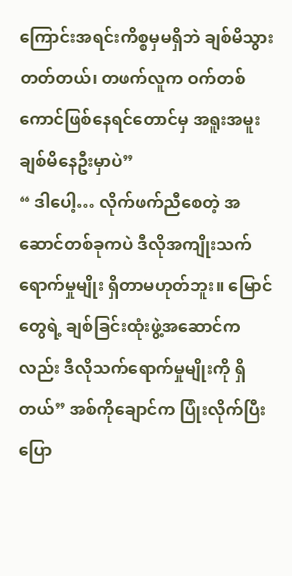ကြောင်းအရင်းကိစ္စမှမရှိဘဲ ချစ်မိသွားတတ်တယ်၊ တဖက်လူက ဝက်တစ်ကောင်ဖြစ်နေရင်တောင်မှ အရူးအမူး ချစ်မိနေဦးမှာပဲ”
“ ဒါပေါ့… လိုက်ဖက်ညီစေတဲ့ အဆောင်တစ်ခုကပဲ ဒီလိုအကျိုးသက်ရောက်မှုမျိုး ရှိတာမဟုတ်ဘူး။ မြောင်တွေရဲ့ ချစ်ခြင်းထုံးဖွဲ့အဆောင်ကလည်း ဒီလိုသက်ရောက်မှုမျိုးကို ရှိတယ်” အစ်ကိုချောင်က ပြုံးလိုက်ပြီး ပြော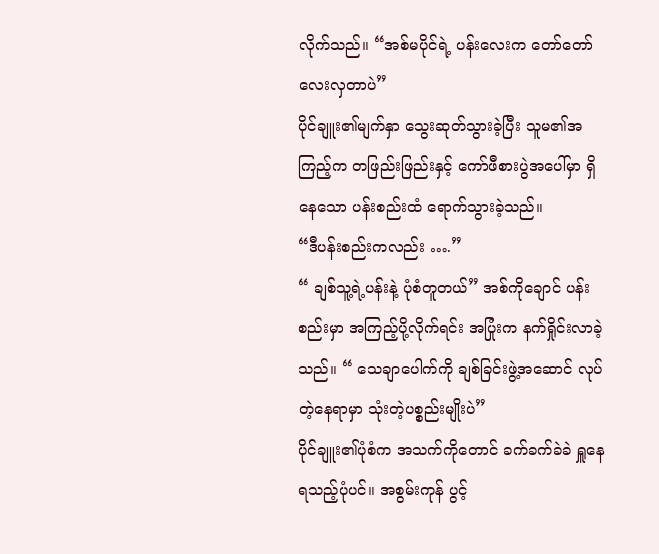လိုက်သည်။ “အစ်မပိုင်ရဲ့ ပန်းလေးက တော်တော်လေးလှတာပဲ”
ပိုင်ချူး၏မျက်နှာ သွေးဆုတ်သွားခဲ့ပြီး သူမ၏အကြည့်က တဖြည်းဖြည်းနှင့် ကော်ဖီစားပွဲအပေါ်မှာ ရှိနေသော ပန်းစည်းထံ ရောက်သွားခဲ့သည်။
“ဒီပန်းစည်းကလည်း ….”
“ ချစ်သူ့ရဲ့ပန်းနဲ့ ပုံစံတူတယ်” အစ်ကိုချောင် ပန်းစည်းမှာ အကြည့်ပို့လိုက်ရင်း အပြုံးက နက်ရှိုင်းလာခဲ့သည်။ “ သေချာပေါက်ကို ချစ်ခြင်းဖွဲ့အဆောင် လုပ်တဲ့နေရာမှာ သုံးတဲ့ပစ္စည်းမျိုးပဲ”
ပိုင်ချူး၏ပုံစံက အသက်ကိုတောင် ခက်ခက်ခဲခဲ ရှူနေရသည့်ပုံပင်။ အစွမ်းကုန် ပွင့်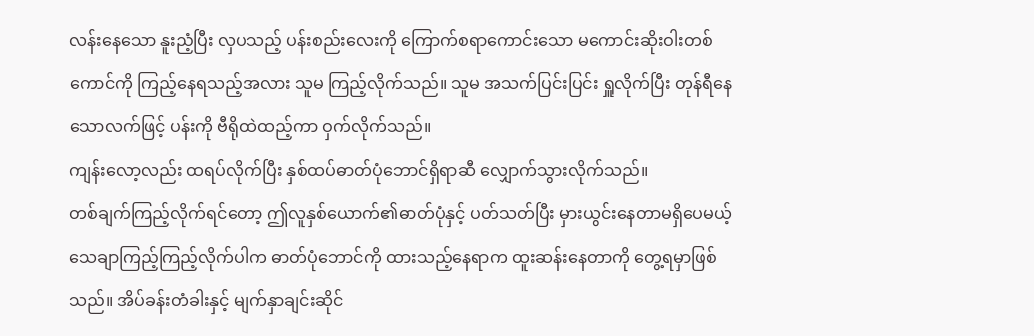လန်းနေသော နူးညံ့ပြီး လှပသည့် ပန်းစည်းလေးကို ကြောက်စရာကောင်းသော မကောင်းဆိုးဝါးတစ်ကောင်ကို ကြည့်နေရသည့်အလား သူမ ကြည့်လိုက်သည်။ သူမ အသက်ပြင်းပြင်း ရှူလိုက်ပြီး တုန်ရီနေသောလက်ဖြင့် ပန်းကို ဗီရိုထဲထည့်ကာ ဝှက်လိုက်သည်။
ကျန်းလော့လည်း ထရပ်လိုက်ပြီး နှစ်ထပ်ဓာတ်ပုံဘောင်ရှိရာဆီ လျှောက်သွားလိုက်သည်။
တစ်ချက်ကြည့်လိုက်ရင်တော့ ဤလူနှစ်ယောက်၏ဓာတ်ပုံနှင့် ပတ်သတ်ပြီး မှားယွင်းနေတာမရှိပေမယ့် သေချာကြည့်ကြည့်လိုက်ပါက ဓာတ်ပုံဘောင်ကို ထားသည့်နေရာက ထူးဆန်းနေတာကို တွေ့ရမှာဖြစ်သည်။ အိပ်ခန်းတံခါးနှင့် မျက်နှာချင်းဆိုင်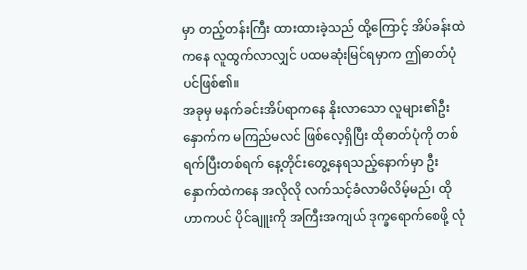မှာ တည့်တန်းကြီး ထားထားခဲ့သည် ထို့ကြောင့် အိပ်ခန်းထဲကနေ လူထွက်လာလျှင် ပထမဆုံးမြင်ရမှာက ဤဓာတ်ပုံပင်ဖြစ်၏။
အခုမှ မနက်ခင်းအိပ်ရာကနေ နိုးလာသော လူများ၏ဦးနှောက်က မကြည်မလင် ဖြစ်လေ့ရှိပြီး ထိုဓာတ်ပုံကို တစ်ရက်ပြီးတစ်ရက် နေ့တိုင်းတွေ့နေရသည့်နောက်မှာ ဦးနှောက်ထဲကနေ အလိုလို လက်သင့်ခံလာမိလိမ့်မည်၊ ထိုဟာကပင် ပိုင်ချူးကို အကြီးအကျယ် ဒုက္ခရောက်စေဖို့ လုံ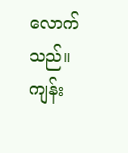လောက်သည်။
ကျန်း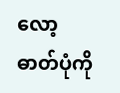လော့ ဓာတ်ပုံကို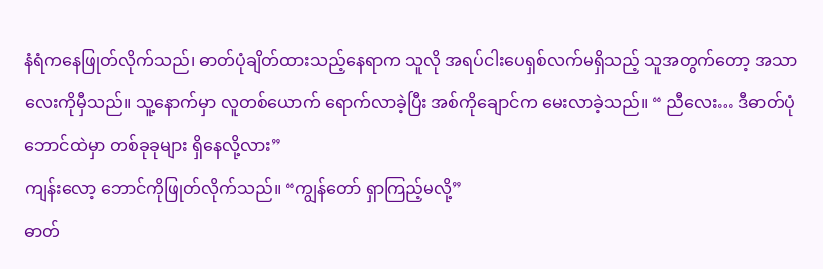နံရံကနေဖြုတ်လိုက်သည်၊ ဓာတ်ပုံချိတ်ထားသည့်နေရာက သူလို အရပ်ငါးပေရှစ်လက်မရှိသည့် သူအတွက်တော့ အသာလေးကိုမှီသည်။ သူ့နောက်မှာ လူတစ်ယောက် ရောက်လာခဲ့ပြီး အစ်ကိုချောင်က မေးလာခဲ့သည်။ “ ညီလေး… ဒီဓာတ်ပုံဘောင်ထဲမှာ တစ်ခုခုများ ရှိနေလို့လား”
ကျန်းလော့ ဘောင်ကိုဖြုတ်လိုက်သည်။ “ကျွန်တော် ရှာကြည့်မလို့”
ဓာတ်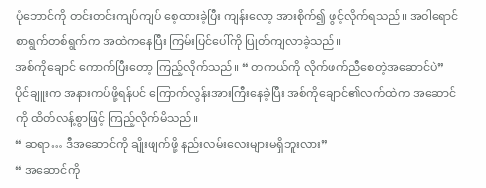ပုံဘောင်ကို တင်းတင်းကျပ်ကျပ် စေ့ထားခဲ့ပြီး ကျန်းလော့ အားစိုက်၍ ဖွင့်လိုက်ရသည်။ အဝါရောင်စာရွက်တစ်ရွက်က အထဲကနေပြီး ကြမ်းပြင်ပေါ်ကို ပြုတ်ကျလာခဲ့သည်။
အစ်ကိုချောင် ကောက်ပြီးတော့ ကြည့်လိုက်သည်။ “ တကယ်ကို လိုက်ဖက်ညီစေတဲ့အဆောင်ပဲ”
ပိုင်ချူးက အနားကပ်ဖို့ရန်ပင် ကြောက်လွန်းအားကြီးနေခဲ့ပြီး အစ်ကိုချောင်၏လက်ထဲက အဆောင်ကို ထိတ်လန့်စွာဖြင့် ကြည့်လိုက်မိသည်။
“ ဆရာ… ဒီအဆောင်ကို ချိုးဖျက်ဖို့ နည်းလမ်းလေးများမရှိဘူးလား”
“ အဆောင်ကို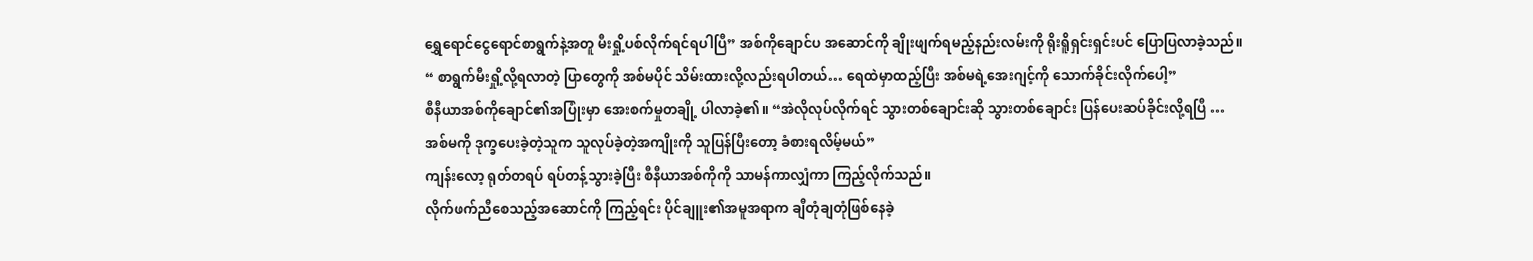ရွှေရောင်ငွေရောင်စာရွက်နဲ့အတူ မီးရှို့ပစ်လိုက်ရင်ရပါပြီ” အစ်ကိုချောင်ပ အဆောင်ကို ချိုးဖျက်ရမည့်နည်းလမ်းကို ရိုးရိူရှင်းရှင်းပင် ပြောပြလာခဲ့သည်။
“ စာရွက်မီးရှို့လို့ရလာတဲ့ ပြာတွေကို အစ်မပိုင် သိမ်းထားလို့လည်းရပါတယ်… ရေထဲမှာထည့်ပြီး အစ်မရဲ့အေးဂျင့်ကို သောက်ခိုင်းလိုက်ပေါ့”
စီနီယာအစ်ကိုချောင်၏အပြုံးမှာ အေးစက်မှုတချို့ ပါလာခဲ့၏။ “အဲလိုလုပ်လိုက်ရင် သွားတစ်ချောင်းဆို သွားတစ်ချောင်း ပြန်ပေးဆပ်ခိုင်းလို့ရပြီ … အစ်မကို ဒုက္ခပေးခဲ့တဲ့သူက သူလုပ်ခဲ့တဲ့အကျိုးကို သူပြန်ပြီးတော့ ခံစားရလိမ့်မယ်”
ကျန်းလော့ ရုတ်တရပ် ရပ်တန့်သွားခဲ့ပြီး စီနီယာအစ်ကိုကို သာမန်ကာလျှံကာ ကြည့်လိုက်သည်။
လိုက်ဖက်ညီစေသည့်အဆောင်ကို ကြည့်ရင်း ပိုင်ချူး၏အမူအရာက ချီတုံချတုံဖြစ်နေခဲ့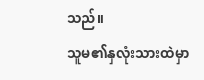သည်။
သူမ၏နှလုံးသားထဲမှာ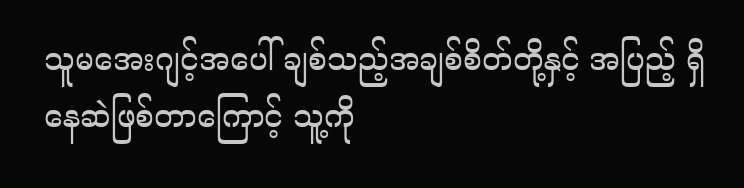သူမအေးဂျင့်အပေါ် ချစ်သည့်အချစ်စိတ်တို့နှင့် အပြည့် ရှိနေဆဲဖြစ်တာကြောင့် သူ့ကို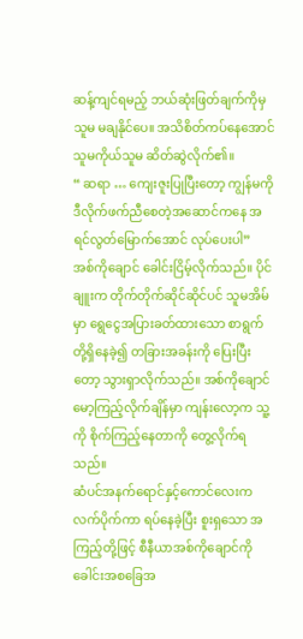ဆန့်ကျင်ရမည့် ဘယ်ဆုံးဖြတ်ချက်ကိုမှ သူမ မချနိုင်ပေ။ အသိစိတ်ကပ်နေအောင် သူမကိုယ်သူမ ဆိတ်ဆွဲလိုက်၏။
“ ဆရာ … ကျေးဇူးပြုပြီးတော့ ကျွန်မကို ဒီလိုက်ဖက်ညီစေတဲ့အဆောင်ကနေ အရင်လွတ်မြောက်အောင် လုပ်ပေးပါ”
အစ်ကိုချောင် ခေါင်းငြိမ့်လိုက်သည်။ ပိုင်ချူးက တိုက်တိုက်ဆိုင်ဆိုင်ပင် သူမအိမ်မှာ ရွေငွေအပြားခတ်ထားသော စာရွက်တို့ရှိနေခဲ့၍ တခြားအခန်းကို ပြေးပြီးတော့ သွားရှာလိုက်သည်။ အစ်ကိုချောင် မော့ကြည့်လိုက်ချိန်မှာ ကျန်းလော့က သူ့ကို စိုက်ကြည့်နေတာကို တွေ့လိုက်ရသည်။
ဆံပင်အနက်ရောင်နှင့်ကောင်လေးက လက်ပိုက်ကာ ရပ်နေခဲ့ပြီး စူးရှသော အကြည့်တို့ဖြင့် စီနီယာအစ်ကိုချောင်ကို ခေါင်းအစခြေအ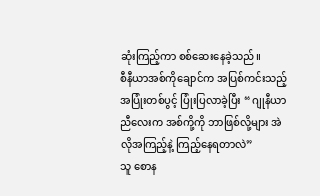ဆုံးကြည့်ကာ စစ်ဆေးနေခဲ့သည်။
စီနီယာအစ်ကိုချောင်က အပြစ်ကင်းသည့် အပြုံးတစ်ပွင့် ပြုံးပြလာခဲ့ပြီး “ ဂျုနီယာညီလေးက အစ်ကို့ကို ဘာဖြစ်လို့များ အဲလိုအကြည့်နဲ့ ကြည့်နေရတာလဲ”
သူ စောန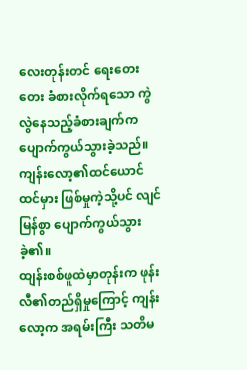လေးတုန်းတင် ရေးတေးတေး ခံစားလိုက်ရသော ကွဲလွဲနေသည့်ခံစားချက်က ပျောက်ကွယ်သွားခဲ့သည်။
ကျန်းလော့၏ထင်ယောင်ထင်မှား ဖြစ်မှုကဲ့သို့ပင် လျင်မြန်စွာ ပျောက်ကွယ်သွားခဲ့၏။
ထျန်းစစ်ဖူထဲမှာတုန်းက ဖုန်းလီ၏တည်ရှိမှုကြောင့် ကျန်းလော့က အရမ်းကြီး သတိမ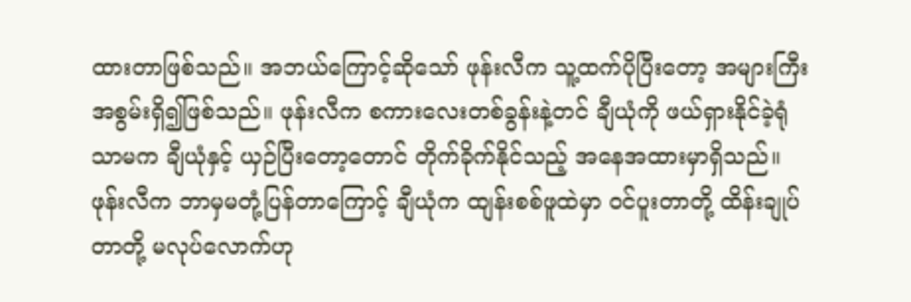ထားတာဖြစ်သည်။ အဘယ်ကြောင့်ဆိုသော် ဖုန်းလီက သူ့ထက်ပိုပြီးတော့ အများကြီး အစွမ်းရှိ၍ဖြစ်သည်။ ဖုန်းလီက စကားလေးတစ်ခွန်းနဲ့တင် ချီယုံကို ဖယ်ရှားနိုင်ခဲ့ရုံသာမက ချီယုံနှင့် ယှဉ်ပြီးတော့တောင် တိုက်ခိုက်နိုင်သည့် အနေအထားမှာရှိသည်။
ဖုန်းလီက ဘာမှမတုံ့ပြန်တာကြောင့် ချီယုံက ထျန်းစစ်ဖူထဲမှာ ဝင်ပူးတာတို့ ထိန်းချုပ်တာတို့ မလုပ်လောက်ဟု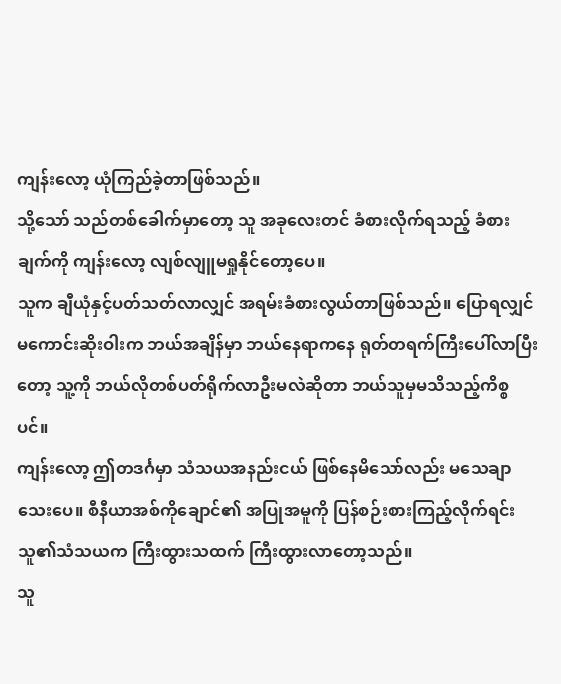ကျန်းလော့ ယုံကြည်ခဲ့တာဖြစ်သည်။
သို့သော် သည်တစ်ခေါက်မှာတော့ သူ အခုလေးတင် ခံစားလိုက်ရသည့် ခံစားချက်ကို ကျန်းလော့ လျစ်လျူမရှုနိုင်တော့ပေ။
သူက ချီယုံနှင့်ပတ်သတ်လာလျှင် အရမ်းခံစားလွယ်တာဖြစ်သည်။ ပြောရလျှင် မကောင်းဆိုးဝါးက ဘယ်အချိန်မှာ ဘယ်နေရာကနေ ရုတ်တရက်ကြီးပေါ်လာပြီးတော့ သူ့ကို ဘယ်လိုတစ်ပတ်ရိုက်လာဦးမလဲဆိုတာ ဘယ်သူမှမသိသည့်ကိစ္စပင်။
ကျန်းလော့ ဤတဒင်္ဂမှာ သံသယအနည်းငယ် ဖြစ်နေမိသော်လည်း မသေချာသေးပေ။ စီနီယာအစ်ကိုချောင်၏ အပြုအမူကို ပြန်စဉ်းစားကြည့်လိုက်ရင်း သူ၏သံသယက ကြီးထွားသထက် ကြီးထွားလာတော့သည်။
သူ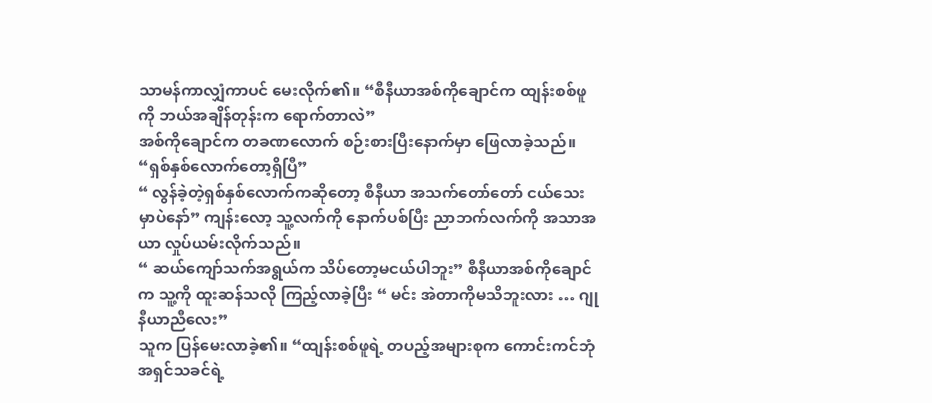သာမန်ကာလျှံကာပင် မေးလိုက်၏။ “စီနီယာအစ်ကိုချောင်က ထျန်းစစ်ဖူကို ဘယ်အချိန်တုန်းက ရောက်တာလဲ”
အစ်ကိုချောင်က တခဏလောက် စဉ်းစားပြီးနောက်မှာ ဖြေလာခဲ့သည်။ “ရှစ်နှစ်လောက်တော့ရှိပြီ”
“ လွန်ခဲ့တဲ့ရှစ်နှစ်လောက်ကဆိုတော့ စီနီယာ အသက်တော်တော် ငယ်သေးမှာပဲနော်” ကျန်းလော့ သူ့လက်ကို နောက်ပစ်ပြီး ညာဘက်လက်ကို အသာအယာ လှုပ်ယမ်းလိုက်သည်။
“ ဆယ်ကျော်သက်အရွယ်က သိပ်တော့မငယ်ပါဘူး” စီနီယာအစ်ကိုချောင်က သူ့ကို ထူးဆန်သလို ကြည့်လာခဲ့ပြီး “ မင်း အဲတာကိုမသိဘူးလား … ဂျုနီယာညီလေး”
သူက ပြန်မေးလာခဲ့၏။ “ထျန်းစစ်ဖူရဲ့ တပည့်အများစုက ကောင်းကင်ဘုံ အရှင်သခင်ရဲ့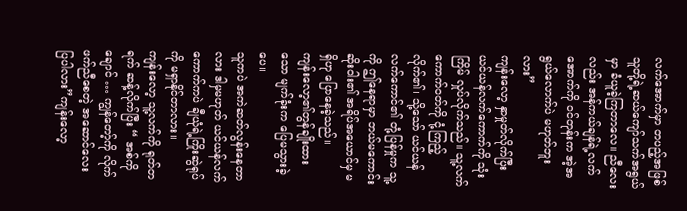လက်အောက်မှာ တပည့်အဖြစ် သူတို့ရဲ့ဆယ်ကျော်သက်အရွယ်မှာ ခံယူခဲ့ကြတာလေ။ ညီလေးလည်း အန်ကယ်ချန်ရဲ့လက်အောက်ကို ဝင်တုန်းက အဲ့အရွယ်လောက်ပဲ မဟုတ်ဘူးလား”
ကျန်းလော့ နှာမှုတ်လိုက်ပြီး ယင်ယန်လက်ကောက်ကို သုံးကြိမ် လှုပ်လိုက်သည်။ သူ့လက်ကောက်ဝတ်ကို ငုံ့ကြည့်လိုက်၏၊ သို့သော် ယင်ယန်လက်ကောင်၏ တုံ့ပြန်မှုက သူ့ကို ဤနေရာမှာ ဘယ်မကောင်းဆိုးဝါး၏ အရိပ်အယောင်မှ မရှိဟု ပြောနေခဲ့သည်။
ကျန်းလော့၏တွန်ချိုးထားသော မျက်ခုံးက ပြေမသွားခဲ့ပေ။
သူကပဲ အကဲဆတ်လွန်းနေတာလား ဒါမှမဟုတ် ယင်ယန်လက်ကောက်ကပဲ ချီယုံရဲ့ကြိုးဆွဲရုပ်ကို မရှာနိုင်တာလား။
ကျန်းလော့ သူ့လက်ကို ရုတ်တရက် ဆန့်လိုက်ပြီး “ အစ်ကိုချောင် … ကျွန်တော့်ကို လိုက်ဖက်ညီစေတဲ့ အဆောင်လေး ပြပါလား”ကျန်းလော့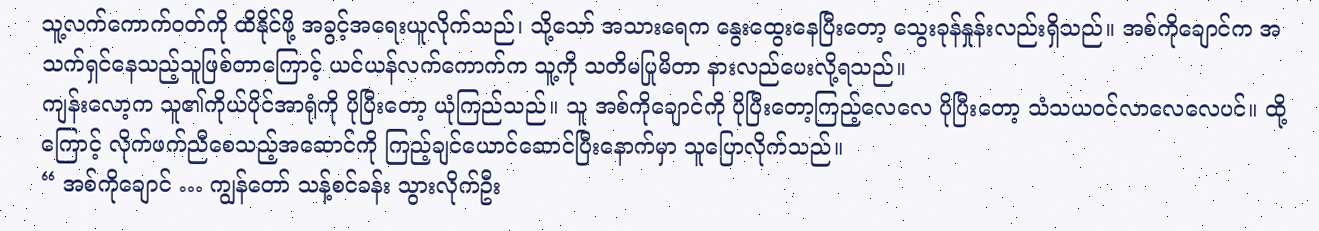သူ့လက်ကောက်ဝတ်ကို ထိနိုင်ဖို့ အခွင့်အရေးယူလိုက်သည်၊ သို့သော် အသားရေက နွေးထွေးနေပြီးတော့ သွေးခုန်နှုန်းလည်းရှိသည်။ အစ်ကိုချောင်က အသက်ရှင်နေသည့်သူဖြစ်တာကြောင့် ယင်ယန်လက်ကောက်က သူ့ကို သတိမပြုမိတာ နားလည်ပေးလို့ရသည်။
ကျန်းလော့က သူ၏ကိုယ်ပိုင်အာရုံကို ပိုပြီးတော့ ယုံကြည်သည်။ သူ အစ်ကိုချောင်ကို ပိုပြီးတော့ကြည့်လေလေ ပိုပြီးတော့ သံသယဝင်လာလေလေပင်။ ထို့ကြောင့် လိုက်ဖက်ညီစေသည့်အဆောင်ကို ကြည့်ချင်ယောင်ဆောင်ပြီးနောက်မှာ သူပြောလိုက်သည်။
“ အစ်ကိုချောင် … ကျွန်တော် သန့်စင်ခန်း သွားလိုက်ဦး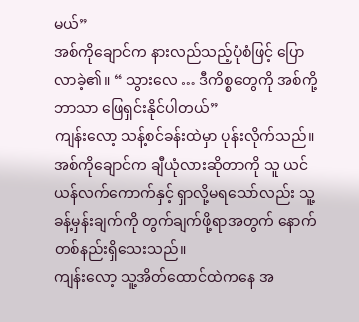မယ်”
အစ်ကိုချောင်က နားလည်သည့်ပုံစံဖြင့် ပြောလာခဲ့၏။ “ သွားလေ … ဒီကိစ္စတွေကို အစ်ကို့ဘာသာ ဖြေရှင်းနိုင်ပါတယ်”
ကျန်းလော့ သန့်စင်ခန်းထဲမှာ ပုန်းလိုက်သည်။ အစ်ကိုချောင်က ချီယုံလားဆိုတာကို သူ ယင်ယန်လက်ကောက်နှင့် ရှာလို့မရသော်လည်း သူ့ခန့်မှန်းချက်ကို တွက်ချက်ဖို့ရာအတွက် နောက်တစ်နည်းရှိသေးသည်။
ကျန်းလော့ သူ့အိတ်ထောင်ထဲကနေ အ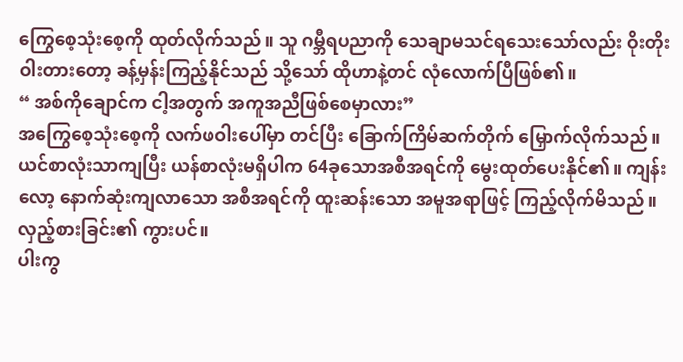ကြွေစေ့သုံးစေ့ကို ထုတ်လိုက်သည်။ သူ ဂမ္ဘီရပညာကို သေချာမသင်ရသေးသော်လည်း ဝိုးတိုးဝါးတားတော့ ခန့်မှန်းကြည့်နိုင်သည် သို့သော် ထိုဟာနဲ့တင် လုံလောက်ပြီဖြစ်၏။
“ အစ်ကိုချောင်က ငါ့အတွက် အကူအညီဖြစ်စေမှာလား”
အကြွေစေ့သုံးစေ့ကို လက်ဖဝါးပေါ်မှာ တင်ပြီး ခြောက်ကြိမ်ဆက်တိုက် မြှောက်လိုက်သည်။ ယင်စာလုံးသာကျပြီး ယန်စာလုံးမရှိပါက 64ခုသောအစီအရင်ကို မွေးထုတ်ပေးနိုင်၏။ ကျန်းလော့ နောက်ဆုံးကျလာသော အစီအရင်ကို ထူးဆန်းသော အမူအရာဖြင့် ကြည့်လိုက်မိသည်။
လှည့်စားခြင်း၏ ကွားပင်။
ပါးကွ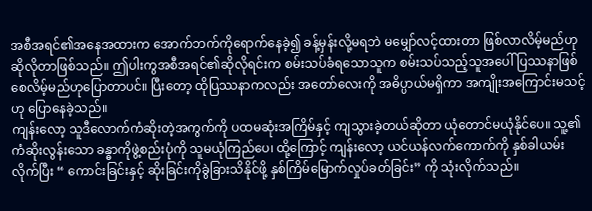အစီအရင်၏အနေအထားက အောက်ဘက်ကိုရောက်နေခဲ့၍ ခန့်မှန်းလို့မရဘဲ မမျှော်လင့်ထားတာ ဖြစ်လာလိမ့်မည်ဟု ဆိုလိုတာဖြစ်သည်။ ဤပါးကွအစီအရင်၏ဆိုလိုရင်းက စမ်းသပ်ခံရသောသူက စမ်းသပ်သည့်သူအပေါ် ပြဿနာဖြစ်စေလိမ့်မည်ဟုပြောတာပင်။ ပြီးတော့ ထိုပြဿနာကလည်း အတော်လေးကို အဓိပ္ပာယ်မရှိကာ အကျိုးအကြောင်းမသင့်ဟု ပြောနေခဲ့သည်။
ကျန်းလော့ သူဒီလောက်ကံဆိုးတဲ့အကွက်ကို ပထမဆုံးအကြိမ်နှင့် ကျသွားခဲ့တယ်ဆိုတာ ယုံတောင်မယုံနိုင်ပေ။ သူ့၏ ကံဆိုးလွန်းသော ခန္ဓာကိုဖွဲ့စည်းပုံကို သူမယုံကြည်ပေ၊ ထို့ကြောင့် ကျန်းလော့ ယင်ယန်လက်ကောက်ကို နှစ်ခါယမ်းလိုက်ပြီး “ ကောင်းခြင်းနှင့် ဆိုးခြင်းကိုခွဲခြားသိနိုင်ဖို့ နှစ်ကြိမ်မြောက်လှုပ်ခတ်ခြင်း” ကို သုံးလိုက်သည်။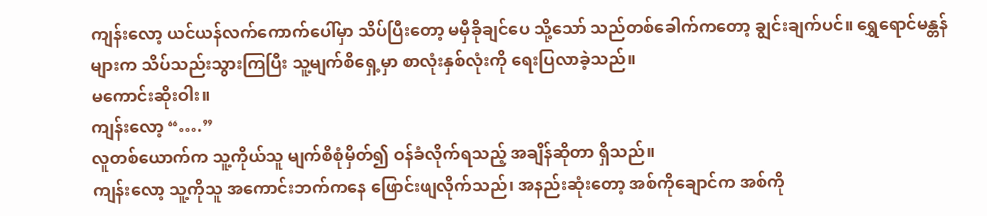ကျန်းလော့ ယင်ယန်လက်ကောက်ပေါ်မှာ သိပ်ပြီးတော့ မမှီခိုချင်ပေ သို့သော် သည်တစ်ခေါက်ကတော့ ချွင်းချက်ပင်။ ရွှေရောင်မန္တန်များက သိပ်သည်းသွားကြပြီး သူ့မျက်စိရှေ့မှာ စာလုံးနှစ်လုံးကို ရေးပြလာခဲ့သည်။
မကောင်းဆိုးဝါး။
ကျန်းလော့ “….”
လူတစ်ယောက်က သူ့ကိုယ်သူ မျက်စိစုံမှိတ်၍ ဝန်ခံလိုက်ရသည့် အချိန်ဆိုတာ ရှိသည်။
ကျန်းလော့ သူ့ကိုသူ အကောင်းဘက်ကနေ ဖြောင်းဖျလိုက်သည်၊ အနည်းဆုံးတော့ အစ်ကိုချောင်က အစ်ကို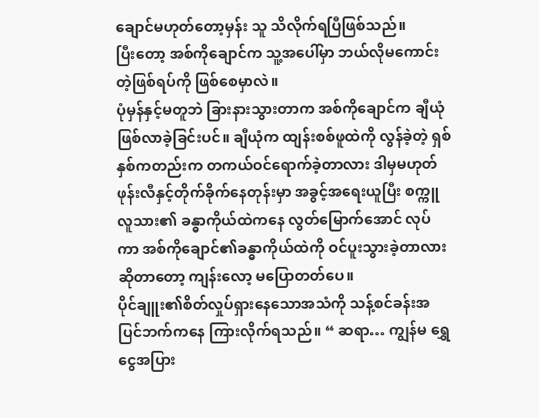ချောင်မဟုတ်တော့မှန်း သူ သိလိုက်ရပြီဖြစ်သည်။
ပြီးတော့ အစ်ကိုချောင်က သူ့အပေါ်မှာ ဘယ်လိုမကောင်းတဲ့ဖြစ်ရပ်ကို ဖြစ်စေမှာလဲ။
ပုံမှန်နှင့်မတူဘဲ ခြားနားသွားတာက အစ်ကိုချောင်က ချီယုံဖြစ်လာခဲ့ခြင်းပင်။ ချီယုံက ထျန်းစစ်ဖူထဲကို လွန်ခဲ့တဲ့ ရှစ်နှစ်ကတည်းက တကယ်ဝင်ရောက်ခဲ့တာလား ဒါမှမဟုတ် ဖုန်းလီနှင့်တိုက်ခိုက်နေတုန်းမှာ အခွင့်အရေးယူပြီး စက္ကူလူသား၏ ခန္ဓာကိုယ်ထဲကနေ လွတ်မြောက်အောင် လုပ်ကာ အစ်ကိုချောင်၏ခန္ဓာကိုယ်ထဲကို ဝင်ပူးသွားခဲ့တာလားဆိုတာတော့ ကျန်းလော့ မပြောတတ်ပေ။
ပိုင်ချူး၏စိတ်လှုပ်ရှားနေသောအသံကို သန့်စင်ခန်းအပြင်ဘက်ကနေ ကြားလိုက်ရသည်။ “ ဆရာ… ကျွန်မ ရွှေငွေအပြား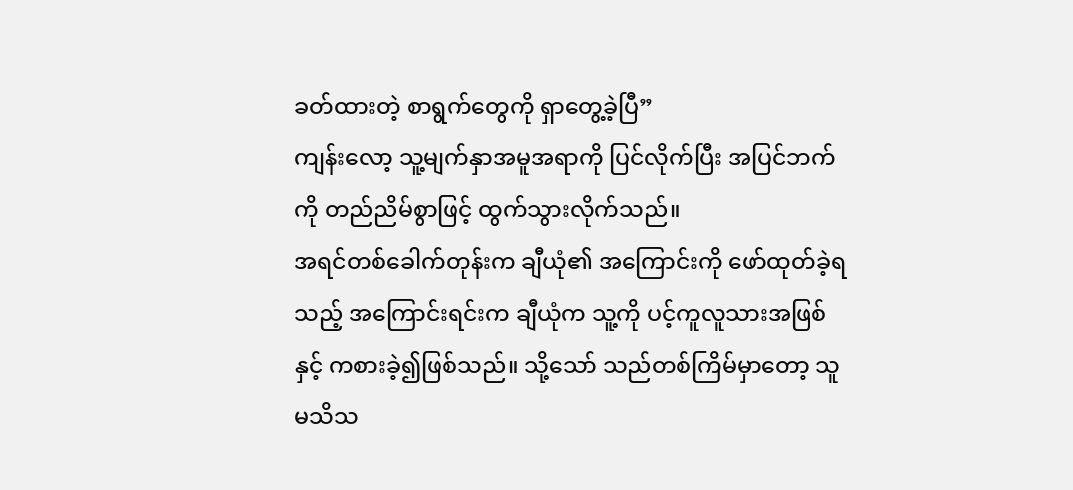ခတ်ထားတဲ့ စာရွက်တွေကို ရှာတွေ့ခဲ့ပြီ”
ကျန်းလော့ သူ့မျက်နှာအမူအရာကို ပြင်လိုက်ပြီး အပြင်ဘက်ကို တည်ညိမ်စွာဖြင့် ထွက်သွားလိုက်သည်။
အရင်တစ်ခေါက်တုန်းက ချီယုံ၏ အကြောင်းကို ဖော်ထုတ်ခဲ့ရသည့် အကြောင်းရင်းက ချီယုံက သူ့ကို ပင့်ကူလူသားအဖြစ်နှင့် ကစားခဲ့၍ဖြစ်သည်။ သို့သော် သည်တစ်ကြိမ်မှာတော့ သူ မသိသ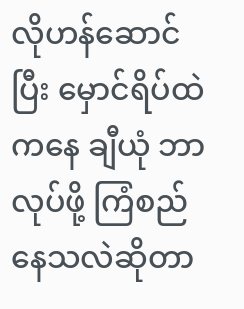လိုဟန်ဆောင်ပြီး မှောင်ရိပ်ထဲကနေ ချီယုံ ဘာလုပ်ဖို့ ကြံစည်နေသလဲဆိုတာ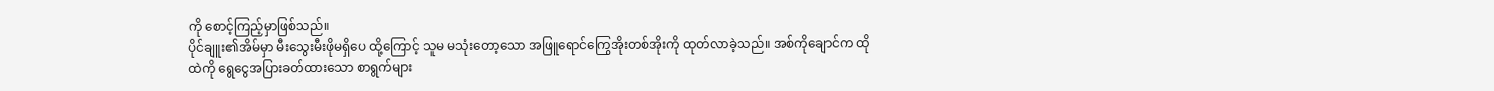ကို စောင့်ကြည့်မှာဖြစ်သည်။
ပိုင်ချူး၏အိမ်မှာ မီးသွေးမီးဖိုမရှိပေ ထို့ကြောင့် သူမ မသုံးတော့သော အဖြူရောင်ကြွေအိုးတစ်အိုးကို ထုတ်လာခဲ့သည်။ အစ်ကိုချောင်က ထိုထဲကို ရွေငွေအပြားခတ်ထားသော စာရွက်များ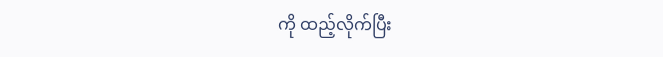ကို ထည့်လိုက်ပြီး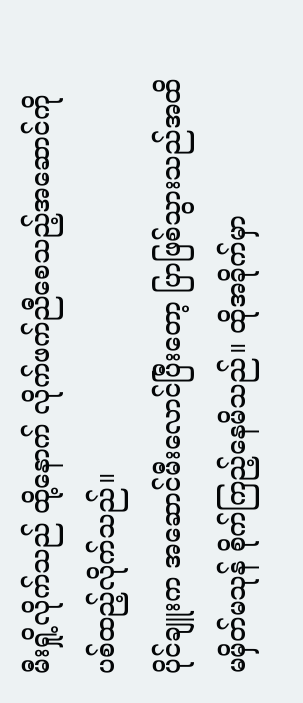မီးရှို့လိုက်သည် ထို့နောက် လိုက်ဖက်ညီစေသည့်အဆောင်ကို ပစ်ထည့်လိုက်သည်။
ပိုင်ချူးက အဆောင်မီးလောင်ပြီးတော့ ပြာဖြစ်သွားသည်အထိ မမှိတ်မသုန် စိုက်ကြည့်နေမိသည်။ ထိုအခိုက်မှာ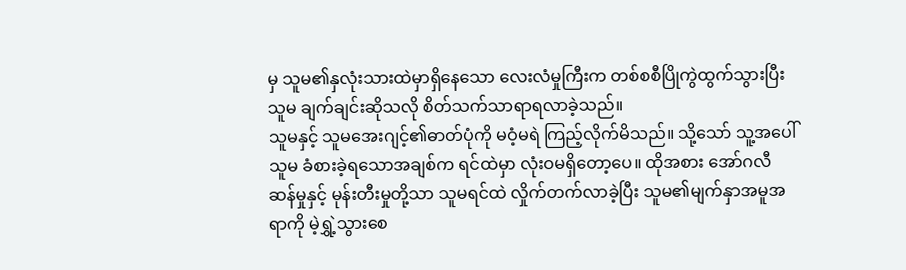မှ သူမ၏နှလုံးသားထဲမှာရှိနေသော လေးလံမှုကြီးက တစ်စစီပြိုကွဲထွက်သွားပြီး သူမ ချက်ချင်းဆိုသလို စိတ်သက်သာရာရလာခဲ့သည်။
သူမနှင့် သူမအေးဂျင့်၏ဓာတ်ပုံကို မဝံ့မရဲ ကြည့်လိုက်မိသည်။ သို့သော် သူ့အပေါ် သူမ ခံစားခဲ့ရသောအချစ်က ရင်ထဲမှာ လုံးဝမရှိတော့ပေ။ ထိုအစား အော်ဂလီဆန်မှုနှင့် မုန်းတီးမှုတို့သာ သူမရင်ထဲ လှိုက်တက်လာခဲ့ပြီး သူမ၏မျက်နှာအမူအရာကို မဲ့ရွှဲ့သွားစေ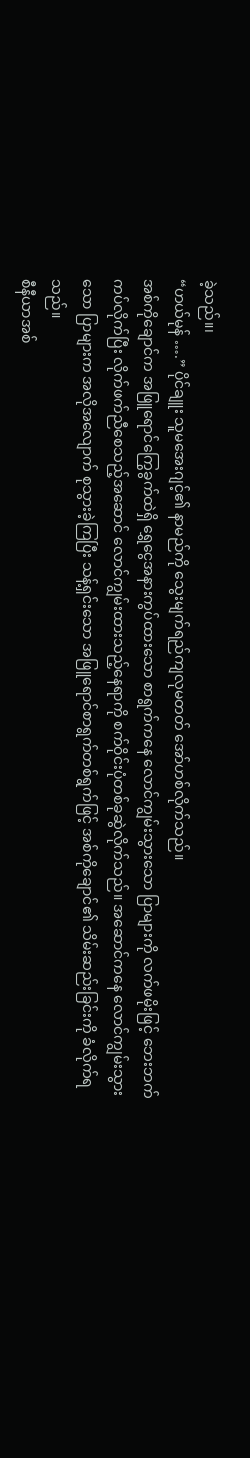ခဲ့သည်။၊
“ဟယ်မုန် ….” ပိုင်ချူး သူမအေးဂျင့်၏ နာမည်ကို သွေးမျက်ရည်ကျလုမတတ် အော်ဟစ်လိုက်သည်။
အစ်ကိုချောင်က အဖြူရောင်ကြွေခွက်ထဲရှိ ရွှေငွေအနားကွပ်ထားသော စာရွက်ကနေ လောင်ကျွမ်းသွားသော ပြာများကို လက်ဖမိုးဖြင့် ဘေးဘက်ကပ်လိုက်ပြီး လိုက်ဖက်ညီစေသည့်အဆောင် လောင်ကျွမ်းထားသည့်နေရာကို စက်ဝိုင်းပုံတစ်ခုဆွဲလိုက်သည်။ အဆောင်ကနေ လောင်ကျွမ်းသွားသော ပြာများက အလိုအလျောက် စုသွားခဲ့ကြပြီး သန့်ရှင်းသော အဖြူရောင်စာရွက်တစ်ရွက်ဖြင့် အစ်ကိုချောင်၏ သိမ်းဆည်းခြင်းကို ခံလိုက်ရသည်။
စီနီယာအစ်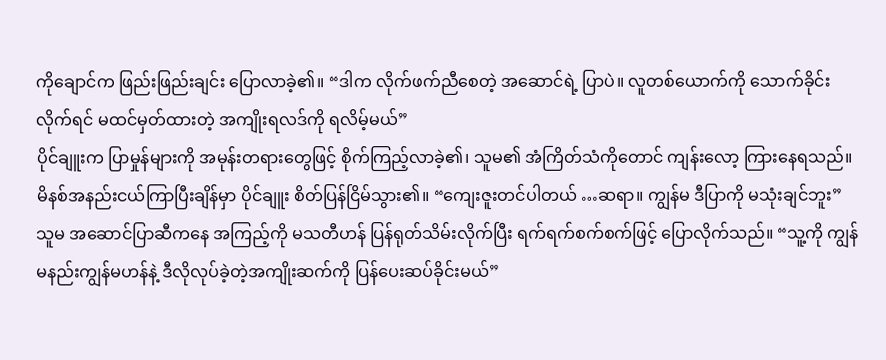ကိုချောင်က ဖြည်းဖြည်းချင်း ပြောလာခဲ့၏။ “ဒါက လိုက်ဖက်ညီစေတဲ့ အဆောင်ရဲ့ ပြာပဲ။ လူတစ်ယောက်ကို သောက်ခိုင်းလိုက်ရင် မထင်မှတ်ထားတဲ့ အကျိုးရလဒ်ကို ရလိမ့်မယ်”
ပိုင်ချူးက ပြာမှုန်များကို အမုန်းတရားတွေဖြင့် စိုက်ကြည့်လာခဲ့၏၊ သူမ၏ အံကြိတ်သံကိုတောင် ကျန်းလော့ ကြားနေရသည်။ မိနစ်အနည်းငယ်ကြာပြီးချိန်မှာ ပိုင်ချူး စိတ်ပြန်ငြိမ်သွား၏။ “ကျေးဇူးတင်ပါတယ် …ဆရာ။ ကျွန်မ ဒီပြာကို မသုံးချင်ဘူး”
သူမ အဆောင်ပြာဆီကနေ အကြည့်ကို မသတီဟန် ပြန်ရုတ်သိမ်းလိုက်ပြီး ရက်ရက်စက်စက်ဖြင့် ပြောလိုက်သည်။ “သူ့ကို ကျွန်မနည်းကျွန်မဟန်နဲ့ ဒီလိုလုပ်ခဲ့တဲ့အကျိုးဆက်ကို ပြန်ပေးဆပ်ခိုင်းမယ်”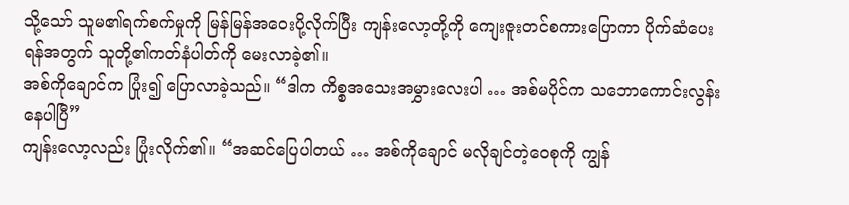သို့သော် သူမ၏ရက်စက်မှုကို မြန်မြန်အဝေးပို့လိုက်ပြီး ကျန်းလော့တို့ကို ကျေးဇူးတင်စကားပြောကာ ပိုက်ဆံပေးရန်အတွက် သူတို့၏ကတ်နံပါတ်ကို မေးလာခဲ့၏။
အစ်ကိုချောင်က ပြုံး၍ ပြောလာခဲ့သည်။ “ဒါက ကိစ္စအသေးအမွှားလေးပါ … အစ်မပိုင်က သဘောကောင်းလွန်းနေပါပြီ”
ကျန်းလော့လည်း ပြုံးလိုက်၏။ “အဆင်ပြေပါတယ် … အစ်ကိုချောင် မလိုချင်တဲ့ဝေစုကို ကျွန်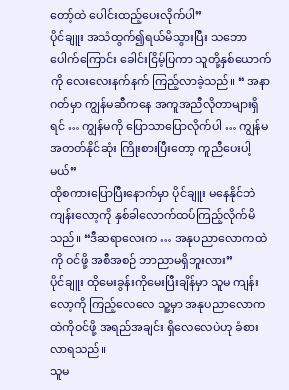တော့်ထဲ ပေါင်းထည့်ပေးလိုက်ပါ”
ပိုင်ချူး အသံထွက်၍ရယ်မိသွားပြီး သဘောပေါက်ကြောင်း ခေါင်းငြိမ့်ပြကာ သူတို့နှစ်ယောက်ကို လေးလေးနက်နက် ကြည့်လာခဲ့သည်။ “ အနာဂတ်မှာ ကျွန်မဆီကနေ အကူအညီလိုတာများရှိရင် … ကျွန်မကို ပြောသာပြောလိုက်ပါ … ကျွန်မ အတတ်နိုင်ဆုံး ကြိုးစားပြီးတော့ ကူညီပေးပါ့မယ်”
ထိုစကားပြောပြီးနောက်မှာ ပိုင်ချူး မနေနိုင်ဘဲ ကျန်းလော့ကို နှစ်ခါလောက်ထပ်ကြည့်လိုက်မိသည်။ “ဒီဆရာလေးက … အနုပညာလောကထဲကို ဝင်ဖို့ အစီအစဉ် ဘာညာမရှိဘူးလား”
ပိုင်ချူး ထိုမေးခွန်းကိုမေးပြီးချိန်မှာ သူမ ကျန်းလော့ကို ကြည့်လေလေ သူ့မှာ အနုပညာလောကထဲကိုဝင်ဖို့ အရည်အချင်း ရှိလေလေပဲဟု ခံစားလာရသည်။
သူမ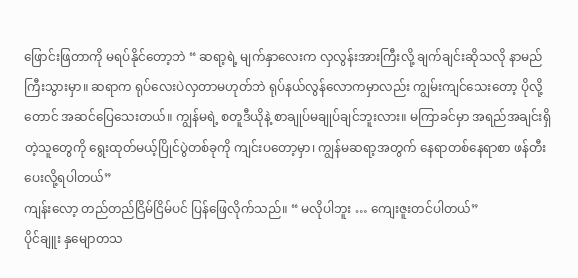ဖြောင်းဖြတာကို မရပ်နိုင်တော့ဘဲ “ ဆရာ့ရဲ့ မျက်နှာလေးက လှလွန်းအားကြီးလို့ ချက်ချင်းဆိုသလို နာမည်ကြီးသွားမှာ။ ဆရာက ရုပ်လေးပဲလှတာမဟုတ်ဘဲ ရုပ်နယ်လွန်လောကမှာလည်း ကျွမ်းကျင်သေးတော့ ပိုလို့တောင် အဆင်ပြေသေးတယ်။ ကျွန်မရဲ့ စတူဒီယိုနဲ့ စာချုပ်မချုပ်ချင်ဘူးလား။ မကြာခင်မှာ အရည်အချင်းရှိတဲ့သူတွေကို ရွေးထုတ်မယ့်ပြိုင်ပွဲတစ်ခုကို ကျင်းပတော့မှာ၊ ကျွန်မဆရာ့အတွက် နေရာတစ်နေရာစာ ဖန်တီးပေးလို့ရပါတယ်”
ကျန်းလော့ တည်တည်ငြိမ်ငြိမ်ပင် ပြန်ဖြေလိုက်သည်။ “ မလိုပါဘူး … ကျေးဇူးတင်ပါတယ်”
ပိုင်ချူး နှမျောတသ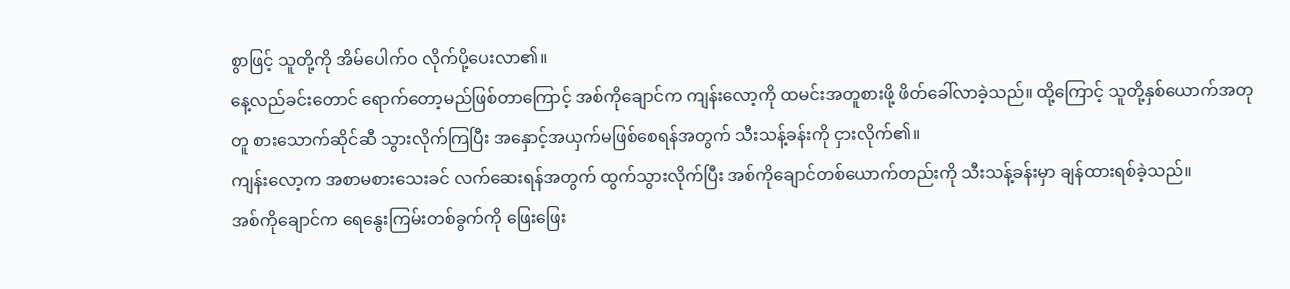စွာဖြင့် သူတို့ကို အိမ်ပေါက်ဝ လိုက်ပို့ပေးလာ၏။
နေ့လည်ခင်းတောင် ရောက်တော့မည်ဖြစ်တာကြောင့် အစ်ကိုချောင်က ကျန်းလော့ကို ထမင်းအတူစားဖို့ ဖိတ်ခေါ်လာခဲ့သည်။ ထို့ကြောင့် သူတို့နှစ်ယောက်အတုတူ စားသောက်ဆိုင်ဆီ သွားလိုက်ကြပြီး အနှောင့်အယှက်မဖြစ်စေရန်အတွက် သီးသန့်ခန်းကို ငှားလိုက်၏။
ကျန်းလော့က အစာမစားသေးခင် လက်ဆေးရန်အတွက် ထွက်သွားလိုက်ပြီး အစ်ကိုချောင်တစ်ယောက်တည်းကို သီးသန့်ခန်းမှာ ချန်ထားရစ်ခဲ့သည်။
အစ်ကိုချောင်က ရေနွေးကြမ်းတစ်ခွက်ကို ဖြေးဖြေး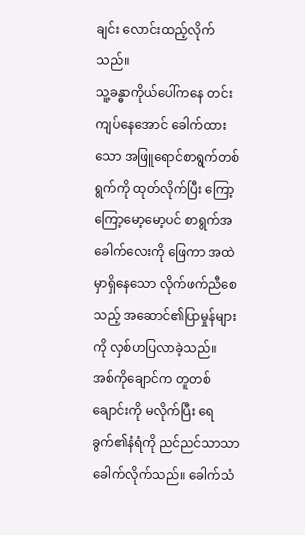ချင်း လောင်းထည့်လိုက်သည်။
သူ့ခန္ဓာကိုယ်ပေါ်ကနေ တင်းကျပ်နေအောင် ခေါက်ထားသော အဖြူရောင်စာရွက်တစ်ရွက်ကို ထုတ်လိုက်ပြီး ကြော့ကြော့မော့မော့ပင် စာရွက်အခေါက်လေးကို ဖြေကာ အထဲမှာရှိနေသော လိုက်ဖက်ညီစေသည့် အဆောင်၏ပြာမှုန်များကို လှစ်ဟပြလာခဲ့သည်။
အစ်ကိုချောင်က တူတစ်ချောင်းကို မလိုက်ပြီး ရေခွက်၏နံရံကို ညင်ညင်သာသာ ခေါက်လိုက်သည်။ ခေါက်သံ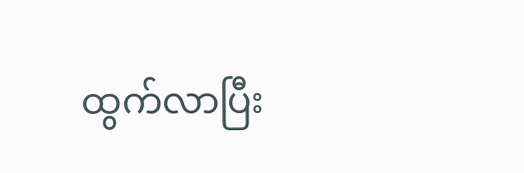ထွက်လာပြီး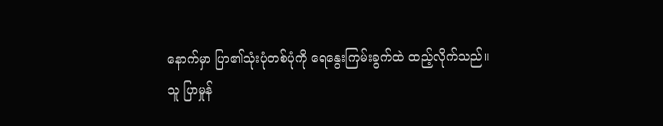နောက်မှာ ပြာ၏သုံးပုံတစ်ပုံကို ရေနွေးကြမ်းခွက်ထဲ ထည့်လိုက်သည်။
သူ ပြာမှုန်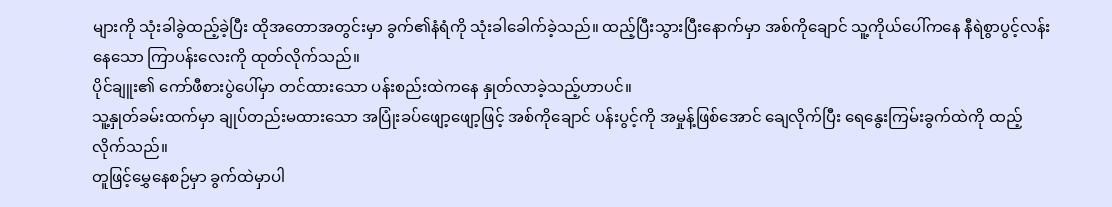များကို သုံးခါခွဲထည့်ခဲ့ပြီး ထိုအတောအတွင်းမှာ ခွက်၏နံရံကို သုံးခါခေါက်ခဲ့သည်။ ထည့်ပြီးသွားပြီးနောက်မှာ အစ်ကိုချောင် သူ့ကိုယ်ပေါ်ကနေ နီရဲစွာပွင့်လန်းနေသော ကြာပန်းလေးကို ထုတ်လိုက်သည်။
ပိုင်ချူး၏ ကော်ဖီစားပွဲပေါ်မှာ တင်ထားသော ပန်းစည်းထဲကနေ နှုတ်လာခဲ့သည့်ဟာပင်။
သူ့နှုတ်ခမ်းထက်မှာ ချုပ်တည်းမထားသော အပြုံးခပ်ဖျော့ဖျော့ဖြင့် အစ်ကိုချောင် ပန်းပွင့်ကို အမှုန့်ဖြစ်အောင် ချေလိုက်ပြီး ရေနွေးကြမ်းခွက်ထဲကို ထည့်လိုက်သည်။
တူဖြင့်မွှေနေစဉ်မှာ ခွက်ထဲမှာပါ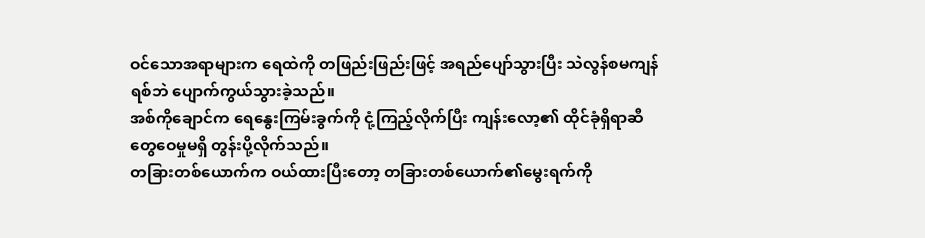ဝင်သောအရာများက ရေထဲကို တဖြည်းဖြည်းဖြင့် အရည်ပျော်သွားပြီး သဲလွန်စမကျန်ရစ်ဘဲ ပျောက်ကွယ်သွားခဲ့သည်။
အစ်ကိုချောင်က ရေနွေးကြမ်းခွက်ကို ငုံ့ကြည့်လိုက်ပြီး ကျန်းလော့၏ ထိုင်ခုံရှိရာဆီ တွေဝေမှုမရှိ တွန်းပို့လိုက်သည်။
တခြားတစ်ယောက်က ဝယ်ထားပြီးတော့ တခြားတစ်ယောက်၏မွေးရက်ကို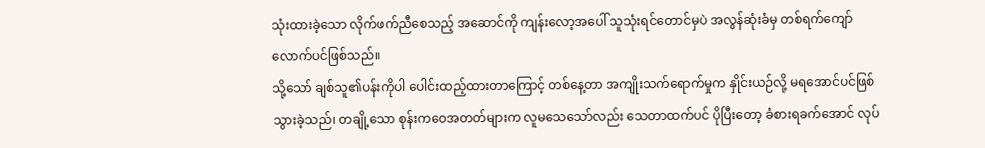သုံးထားခဲ့သော လိုက်ဖက်ညီစေသည့် အဆောင်ကို ကျန်းလော့အပေါ် သူသုံးရင်တောင်မှပဲ အလွန်ဆုံးခံမှ တစ်ရက်ကျော်လောက်ပင်ဖြစ်သည်။
သို့သော် ချစ်သူ၏ပန်းကိုပါ ပေါင်းထည့်ထားတာကြောင့် တစ်နေ့တာ အကျိုးသက်ရောက်မှုက နှိုင်းယဉ်လို့ မရအောင်ပင်ဖြစ်သွားခဲ့သည်၊ တချို့သော စုန်းကဝေအတတ်များက လူမသေသော်လည်း သေတာထက်ပင် ပိုပြီးတော့ ခံစားရခက်အောင် လုပ်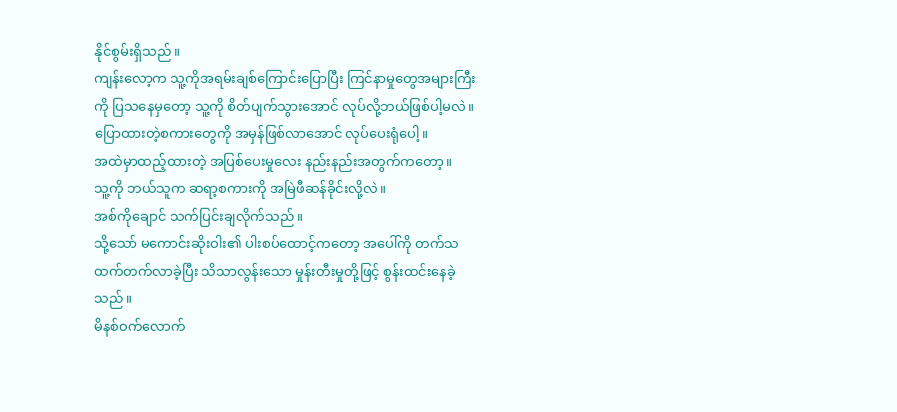နိုင်စွမ်းရှိသည်။
ကျန်းလော့က သူ့ကိုအရမ်းချစ်ကြောင်းပြောပြီး ကြင်နာမှုတွေအများကြီးကို ပြသနေမှတော့ သူ့ကို စိတ်ပျက်သွားအောင် လုပ်လို့ဘယ်ဖြစ်ပါ့မလဲ။
ပြောထားတဲ့စကားတွေကို အမှန်ဖြစ်လာအောင် လုပ်ပေးရုံပေါ့။
အထဲမှာထည့်ထားတဲ့ အပြစ်ပေးမှုလေး နည်းနည်းအတွက်ကတော့။
သူ့ကို ဘယ်သူက ဆရာ့စကားကို အမြဲဖီဆန်ခိုင်းလို့လဲ။
အစ်ကိုချောင် သက်ပြင်းချလိုက်သည်။
သို့သော် မကောင်းဆိုးဝါး၏ ပါးစပ်ထောင့်ကတော့ အပေါ်ကို တက်သထက်တက်လာခဲ့ပြီး သိသာလွန်းသော မှုန်းတီးမှုတို့ဖြင့် စွန်းထင်းနေခဲ့သည်။
မိနစ်ဝက်လောက်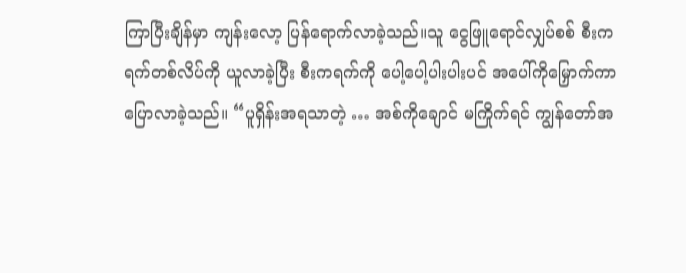ကြာပြီးချိန်မှာ ကျန်းလော့ ပြန်ရောက်လာခဲ့သည်။သူ ငွေဖြူရောင်လျှပ်စစ် စီးကရက်တစ်လိပ်ကို ယူလာခဲ့ပြီး စီးကရက်ကို ပေါ့ပေါ့ပါးပါးပင် အပေါ်ကိုမြှောက်ကာ ပြောလာခဲ့သည်။ “ပူရှိန်းအရသာတဲ့ … အစ်ကိုချောင် မကြိုက်ရင် ကျွန်တော်အ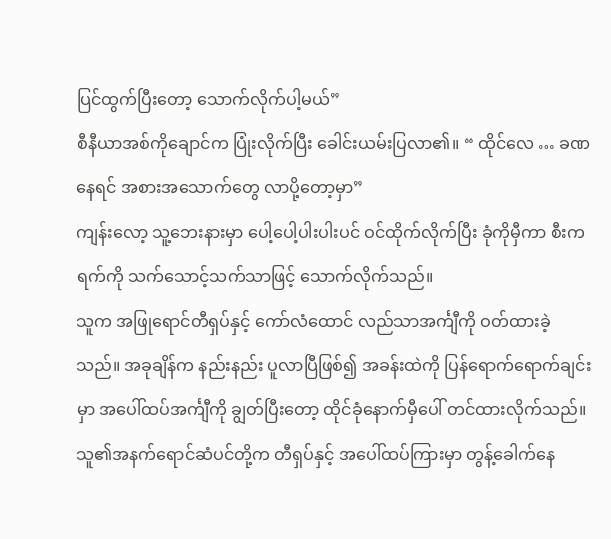ပြင်ထွက်ပြီးတော့ သောက်လိုက်ပါ့မယ်”
စီနီယာအစ်ကိုချောင်က ပြုံးလိုက်ပြီး ခေါင်းယမ်းပြလာ၏။ “ ထိုင်လေ … ခဏနေရင် အစားအသောက်တွေ လာပို့တော့မှာ”
ကျန်းလော့ သူ့ဘေးနားမှာ ပေါ့ပေါ့ပါးပါးပင် ဝင်ထိုက်လိုက်ပြီး ခုံကိုမှီကာ စီးကရက်ကို သက်သောင့်သက်သာဖြင့် သောက်လိုက်သည်။
သူက အဖြုရောင်တီရှပ်နှင့် ကော်လံထောင် လည်သာအင်္ကျီကို ဝတ်ထားခဲ့သည်။ အခုချိန်က နည်းနည်း ပူလာပြီဖြစ်၍ အခန်းထဲကို ပြန်ရောက်ရောက်ချင်းမှာ အပေါ်ထပ်အင်္ကျီကို ချွတ်ပြီးတော့ ထိုင်ခုံနောက်မှီပေါ် တင်ထားလိုက်သည်။ သူ၏အနက်ရောင်ဆံပင်တို့က တီရှပ်နှင့် အပေါ်ထပ်ကြားမှာ တွန့်ခေါက်နေ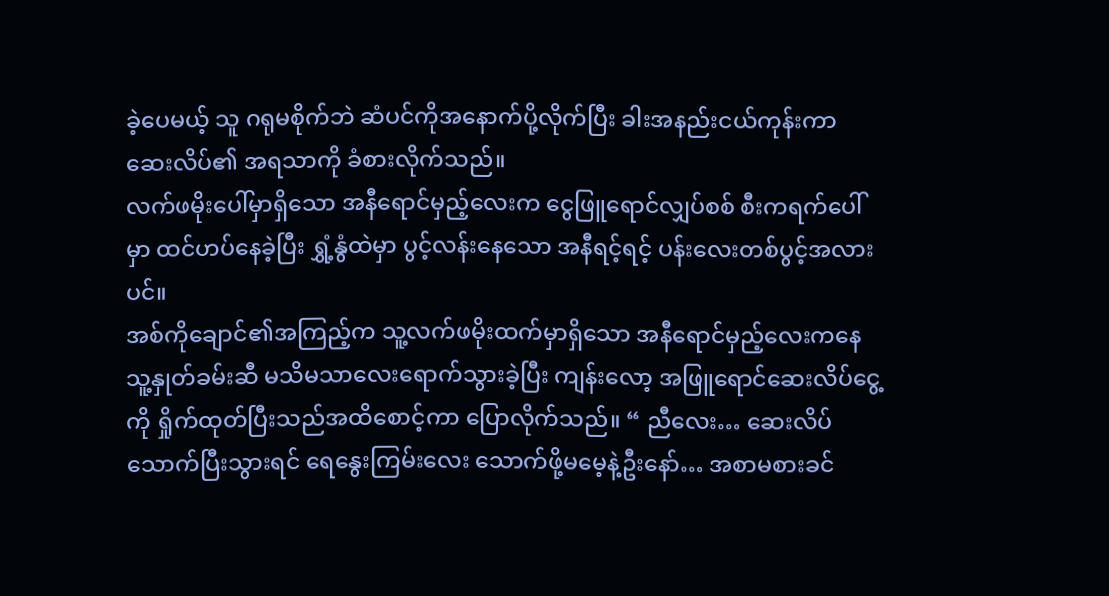ခဲ့ပေမယ့် သူ ဂရုမစိုက်ဘဲ ဆံပင်ကိုအနောက်ပို့လိုက်ပြီး ခါးအနည်းငယ်ကုန်းကာ ဆေးလိပ်၏ အရသာကို ခံစားလိုက်သည်။
လက်ဖမိုးပေါ်မှာရှိသော အနီရောင်မှည့်လေးက ငွေဖြူရောင်လျှပ်စစ် စီးကရက်ပေါ်မှာ ထင်ဟပ်နေခဲ့ပြီး ရွှံ့နွံထဲမှာ ပွင့်လန်းနေသော အနီရင့်ရင့် ပန်းလေးတစ်ပွင့်အလားပင်။
အစ်ကိုချောင်၏အကြည့်က သူ့လက်ဖမိုးထက်မှာရှိသော အနီရောင်မှည့်လေးကနေ သူ့နှုတ်ခမ်းဆီ မသိမသာလေးရောက်သွားခဲ့ပြီး ကျန်းလော့ အဖြူရောင်ဆေးလိပ်ငွေ့ကို ရှိုက်ထုတ်ပြီးသည်အထိစောင့်ကာ ပြောလိုက်သည်။ “ ညီလေး… ဆေးလိပ်သောက်ပြီးသွားရင် ရေနွေးကြမ်းလေး သောက်ဖို့မမေ့နဲ့ဦးနော်… အစာမစားခင်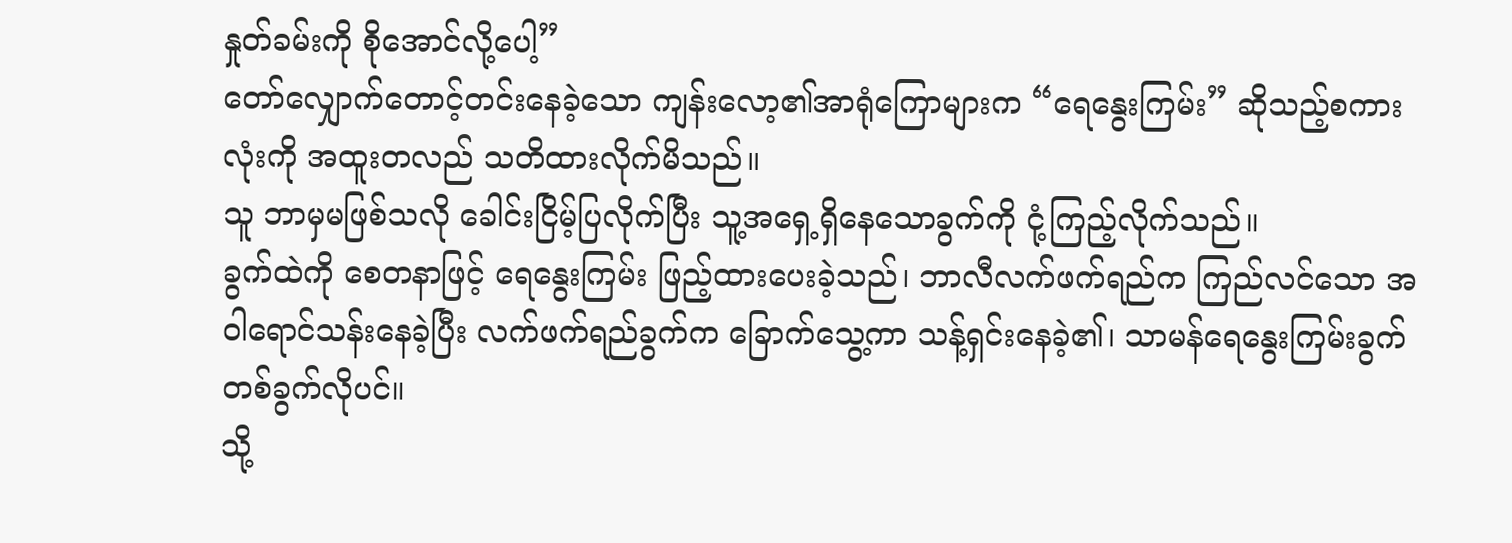နှုတ်ခမ်းကို စိုအောင်လို့ပေါ့”
တော်လျှောက်တောင့်တင်းနေခဲ့သော ကျန်းလော့၏အာရုံကြောများက “ရေနွေးကြမ်း” ဆိုသည့်စကားလုံးကို အထူးတလည် သတိထားလိုက်မိသည်။
သူ ဘာမှမဖြစ်သလို ခေါင်းငြိမ့်ပြလိုက်ပြီး သူ့အရှေ့ရှိနေသောခွက်ကို ငုံ့ကြည့်လိုက်သည်။
ခွက်ထဲကို စေတနာဖြင့် ရေနွေးကြမ်း ဖြည့်ထားပေးခဲ့သည်၊ ဘာလီလက်ဖက်ရည်က ကြည်လင်သော အဝါရောင်သန်းနေခဲ့ပြီး လက်ဖက်ရည်ခွက်က ခြောက်သွေ့ကာ သန့်ရှင်းနေခဲ့၏၊ သာမန်ရေနွေးကြမ်းခွက် တစ်ခွက်လိုပင်။
သို့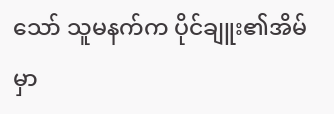သော် သူမနက်က ပိုင်ချူး၏အိမ်မှာ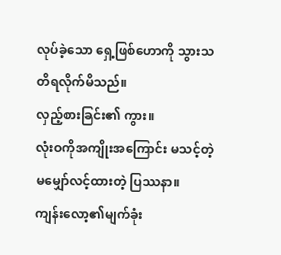လုပ်ခဲ့သော ရှေ့ဖြစ်ဟောကို သွားသတိရလိုက်မိသည်။
လှည့်စားခြင်း၏ ကွား။
လုံးဝကိုအကျိုးအကြောင်း မသင့်တဲ့ မမျှော်လင့်ထားတဲ့ ပြဿနာ။
ကျန်းလော့၏မျက်ခုံး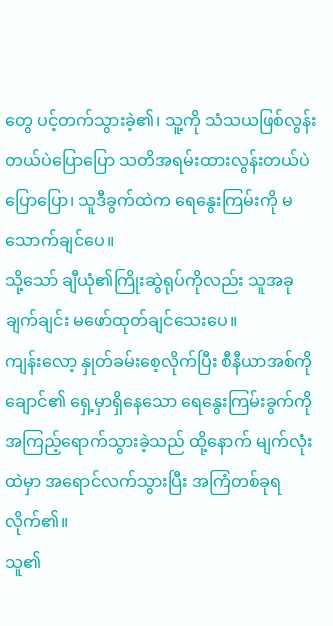တွေ ပင့်တက်သွားခဲ့၏၊ သူ့ကို သံသယဖြစ်လွန်းတယ်ပဲပြောပြော သတိအရမ်းထားလွန်းတယ်ပဲပြောပြော၊ သူဒီခွက်ထဲက ရေနွေးကြမ်းကို မသောက်ချင်ပေ။
သို့သော် ချီယုံ၏ကြိုးဆွဲရုပ်ကိုလည်း သူအခုချက်ချင်း မဖော်ထုတ်ချင်သေးပေ။
ကျန်းလော့ နှုတ်ခမ်းစေ့လိုက်ပြီး စီနီယာအစ်ကိုချောင်၏ ရှေ့မှာရှိနေသော ရေနွေးကြမ်းခွက်ကို အကြည့်ရောက်သွားခဲ့သည် ထို့နောက် မျက်လုံးထဲမှာ အရောင်လက်သွားပြီး အကြံတစ်ခုရလိုက်၏။
သူ၏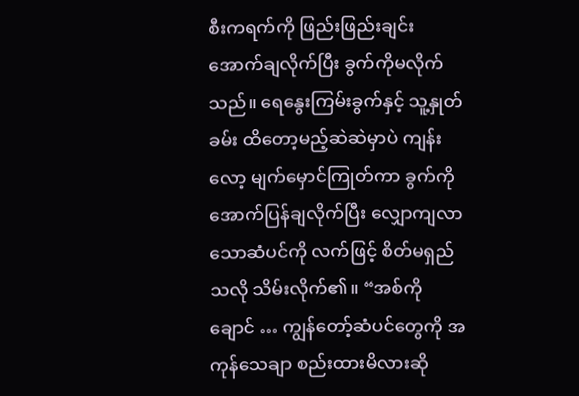စီးကရက်ကို ဖြည်းဖြည်းချင်း အောက်ချလိုက်ပြီး ခွက်ကိုမလိုက်သည်။ ရေနွေးကြမ်းခွက်နှင့် သူ့နှုတ်ခမ်း ထိတော့မည့်ဆဲဆဲမှာပဲ ကျန်းလော့ မျက်မှောင်ကြုတ်ကာ ခွက်ကိုအောက်ပြန်ချလိုက်ပြီး လျှောကျလာသောဆံပင်ကို လက်ဖြင့် စိတ်မရှည်သလို သိမ်းလိုက်၏။ “အစ်ကိုချောင် … ကျွန်တော့်ဆံပင်တွေကို အကုန်သေချာ စည်းထားမိလားဆို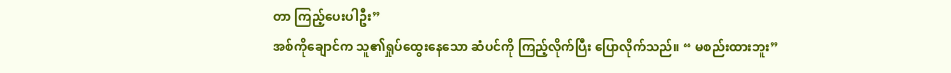တာ ကြည့်ပေးပါဦး”
အစ်ကိုချောင်က သူ၏ရှုပ်ထွေးနေသော ဆံပင်ကို ကြည့်လိုက်ပြီး ပြောလိုက်သည်။ “ မစည်းထားဘူး”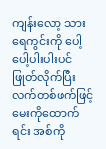ကျန်းလော့ သားရေကွင်းကို ပေါ့ပေါ့ပါးပါးပင် ဖြုတ်လိုက်ပြီး လက်တစ်ဖက်ဖြင့် မေးကိုထောက်ရင်း အစ်ကို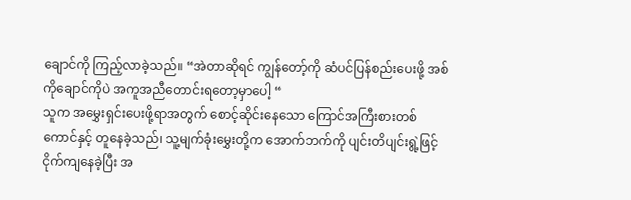ချောင်ကို ကြည့်လာခဲ့သည်။ “အဲတာဆိုရင် ကျွန်တော့်ကို ဆံပင်ပြန်စည်းပေးဖို့ အစ်ကိုချောင်ကိုပဲ အကူအညီတောင်းရတော့မှာပေါ့ “
သူက အမွှေးရှင်းပေးဖို့ရာအတွက် စောင့်ဆိုင်းနေသော ကြောင်အကြီးစားတစ်ကောင်နှင့် တူနေခဲ့သည်၊ သူ့မျက်ခုံးမွှေးတို့က အောက်ဘက်ကို ပျင်းတိပျင်းရွဲ့ဖြင့် ငိုက်ကျနေခဲ့ပြီး အ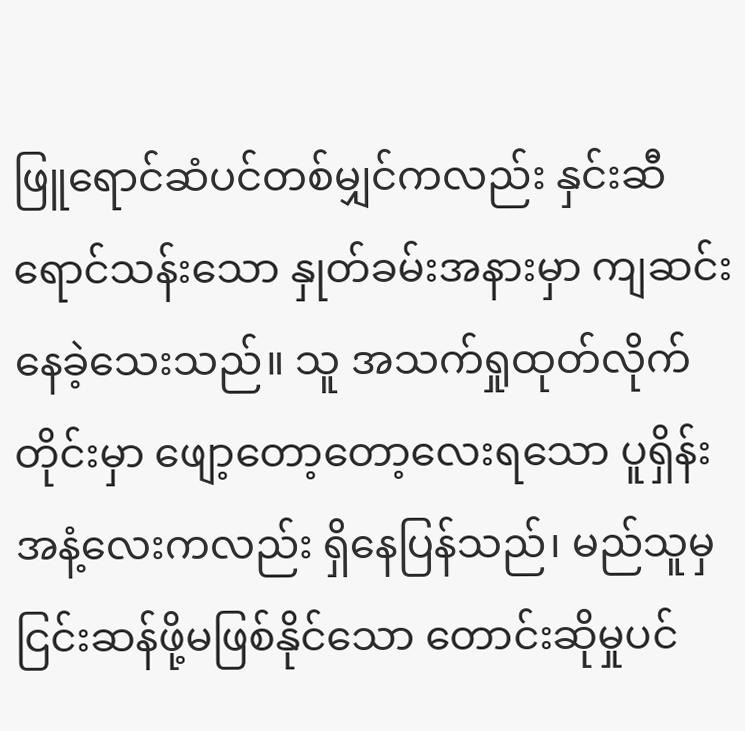ဖြူရောင်ဆံပင်တစ်မျှင်ကလည်း နှင်းဆီရောင်သန်းသော နှုတ်ခမ်းအနားမှာ ကျဆင်းနေခဲ့သေးသည်။ သူ အသက်ရှုထုတ်လိုက်တိုင်းမှာ ဖျော့တော့တော့လေးရသော ပူရှိန်းအနံ့လေးကလည်း ရှိနေပြန်သည်၊ မည်သူမှ ငြင်းဆန်ဖို့မဖြစ်နိုင်သော တောင်းဆိုမှုပင်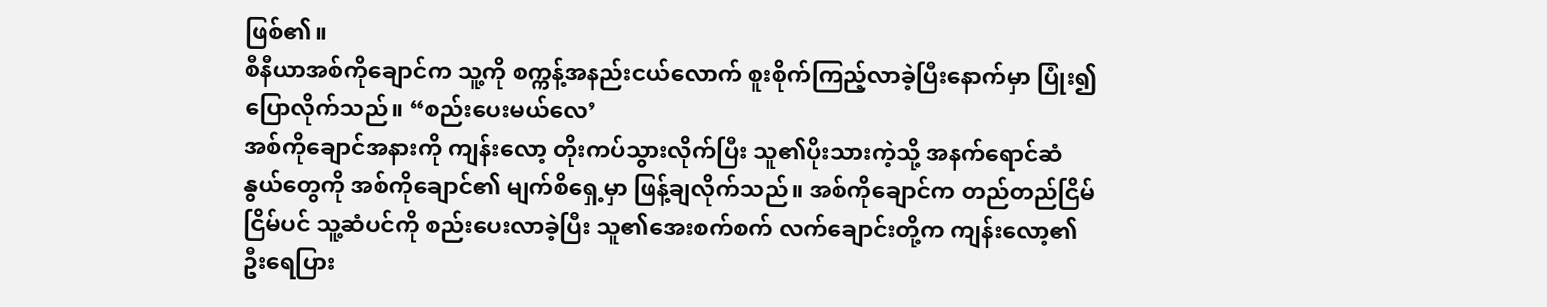ဖြစ်၏။
စီနီယာအစ်ကိုချောင်က သူ့ကို စက္ကန့်အနည်းငယ်လောက် စူးစိုက်ကြည့်လာခဲ့ပြီးနောက်မှာ ပြုံး၍ ပြောလိုက်သည်။ “စည်းပေးမယ်လေ’
အစ်ကိုချောင်အနားကို ကျန်းလော့ တိုးကပ်သွားလိုက်ပြီး သူ၏ပိုးသားကဲ့သို့ အနက်ရောင်ဆံနွယ်တွေကို အစ်ကိုချောင်၏ မျက်စိရှေ့မှာ ဖြန့်ချလိုက်သည်။ အစ်ကိုချောင်က တည်တည်ငြိမ်ငြိမ်ပင် သူ့ဆံပင်ကို စည်းပေးလာခဲ့ပြီး သူ၏အေးစက်စက် လက်ချောင်းတို့က ကျန်းလော့၏ ဦးရေပြား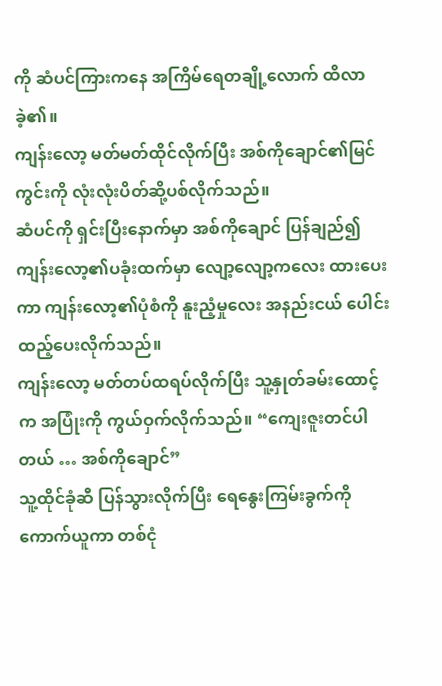ကို ဆံပင်ကြားကနေ အကြိမ်ရေတချို့လောက် ထိလာခဲ့၏။
ကျန်းလော့ မတ်မတ်ထိုင်လိုက်ပြီး အစ်ကိုချောင်၏မြင်ကွင်းကို လုံးလုံးပိတ်ဆို့ပစ်လိုက်သည်။
ဆံပင်ကို ရှင်းပြီးနောက်မှာ အစ်ကိုချောင် ပြန်ချည်၍ ကျန်းလော့၏ပခုံးထက်မှာ လျော့လျော့ကလေး ထားပေးကာ ကျန်းလော့၏ပုံစံကို နူးညံ့မှုလေး အနည်းငယ် ပေါင်းထည့်ပေးလိုက်သည်။
ကျန်းလော့ မတ်တပ်ထရပ်လိုက်ပြီး သူ့နှုတ်ခမ်းထောင့်က အပြုံးကို ကွယ်ဝှက်လိုက်သည်။ “ကျေးဇူးတင်ပါတယ် … အစ်ကိုချောင်”
သူ့ထိုင်ခုံဆီ ပြန်သွားလိုက်ပြီး ရေနွေးကြမ်းခွက်ကို ကောက်ယူကာ တစ်ငုံ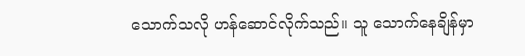သောက်သလို ဟန်ဆောင်လိုက်သည်။ သူ သောက်နေချိန်မှာ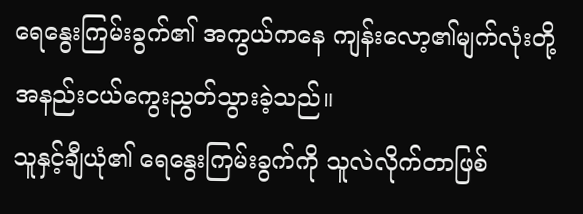ရေနွေးကြမ်းခွက်၏ အကွယ်ကနေ ကျန်းလော့၏မျက်လုံးတို့ အနည်းငယ်ကွေးညွတ်သွားခဲ့သည်။
သူနှင့်ချီယုံ၏ ရေနွေးကြမ်းခွက်ကို သူလဲလိုက်တာဖြစ်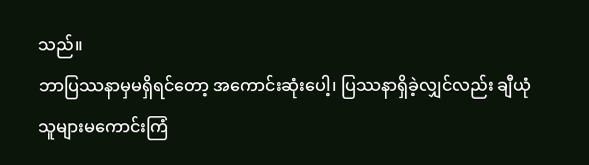သည်။
ဘာပြဿနာမှမရှိရင်တော့ အကောင်းဆုံးပေါ့၊ ပြဿနာရှိခဲ့လျှင်လည်း ချီယုံ သူများမကောင်းကြံ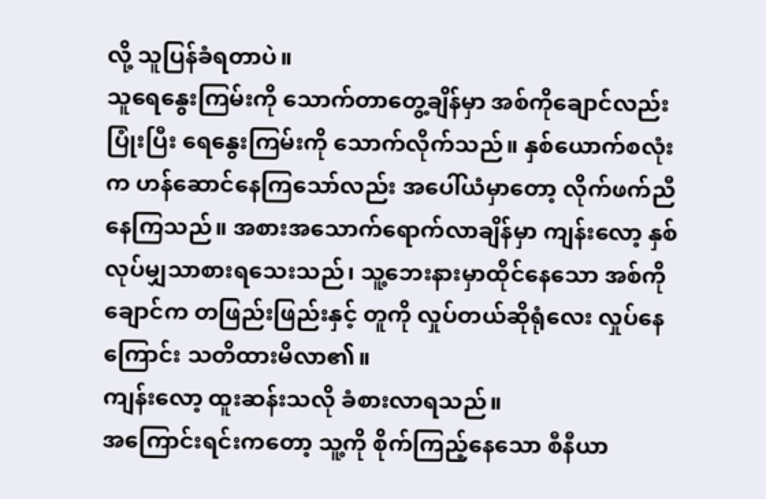လို့ သူပြန်ခံရတာပဲ။
သူရေနွေးကြမ်းကို သောက်တာတွေ့ချိန်မှာ အစ်ကိုချောင်လည်း ပြုံးပြီး ရေနွေးကြမ်းကို သောက်လိုက်သည်။ နှစ်ယောက်စလုံးက ဟန်ဆောင်နေကြသော်လည်း အပေါ်ယံမှာတော့ လိုက်ဖက်ညီနေကြသည်။ အစားအသောက်ရောက်လာချိန်မှာ ကျန်းလော့ နှစ်လုပ်မျှသာစားရသေးသည်၊ သူ့ဘေးနားမှာထိုင်နေသော အစ်ကိုချောင်က တဖြည်းဖြည်းနှင့် တူကို လှုပ်တယ်ဆိုရုံလေး လှုပ်နေကြောင်း သတိထားမိလာ၏။
ကျန်းလော့ ထူးဆန်းသလို ခံစားလာရသည်။
အကြောင်းရင်းကတော့ သူ့ကို စိုက်ကြည့်နေသော စီနီယာ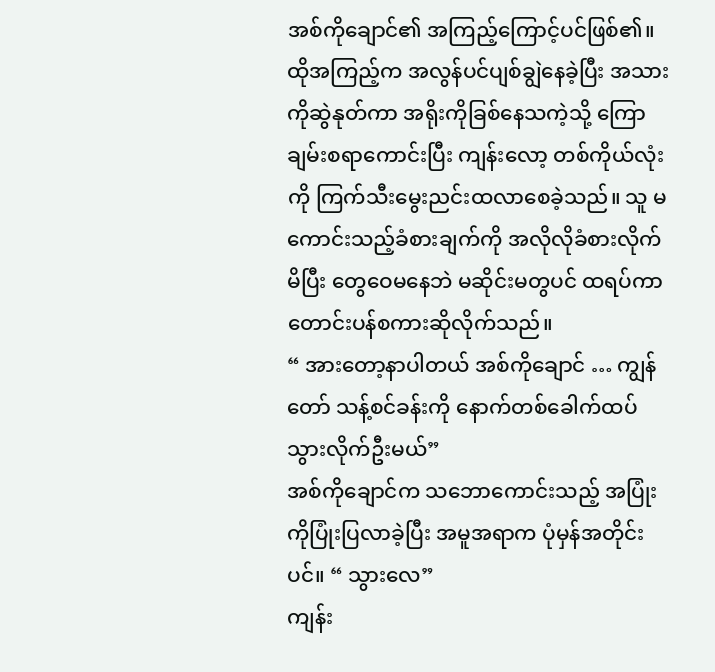အစ်ကိုချောင်၏ အကြည့်ကြောင့်ပင်ဖြစ်၏။
ထိုအကြည့်က အလွန်ပင်ပျစ်ချွဲနေခဲ့ပြီး အသားကိုဆွဲနုတ်ကာ အရိုးကိုခြစ်နေသကဲ့သို့ ကြောချမ်းစရာကောင်းပြီး ကျန်းလော့ တစ်ကိုယ်လုံးကို ကြက်သီးမွေးညင်းထလာစေခဲ့သည်။ သူ မကောင်းသည့်ခံစားချက်ကို အလိုလိုခံစားလိုက်မိပြီး တွေဝေမနေဘဲ မဆိုင်းမတွပင် ထရပ်ကာ တောင်းပန်စကားဆိုလိုက်သည်။
“ အားတော့နာပါတယ် အစ်ကိုချောင် … ကျွန်တော် သန့်စင်ခန်းကို နောက်တစ်ခေါက်ထပ်သွားလိုက်ဦးမယ်”
အစ်ကိုချောင်က သဘောကောင်းသည့် အပြုံးကိုပြုံးပြလာခဲ့ပြီး အမူအရာက ပုံမှန်အတိုင်းပင်။ “ သွားလေ”
ကျန်း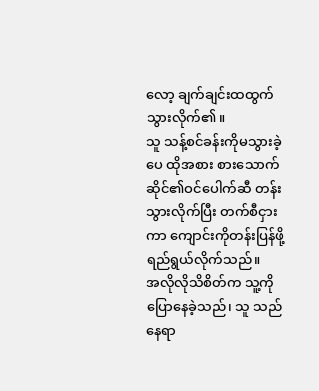လော့ ချက်ချင်းထထွက်သွားလိုက်၏။
သူ သန့်စင်ခန်းကိုမသွားခဲ့ပေ ထိုအစား စားသောက်ဆိုင်၏ဝင်ပေါက်ဆီ တန်းသွားလိုက်ပြီး တက်စီငှားကာ ကျောင်းကိုတန်းပြန်ဖို့ ရည်ရွယ်လိုက်သည်။
အလိုလိုသိစိတ်က သူ့ကိုပြောနေခဲ့သည်၊ သူ သည်နေရာ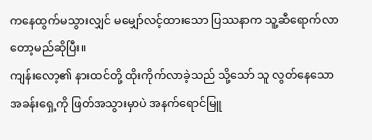ကနေထွက်မသွားလျှင် မမျှော်လင့်ထားသော ပြဿနာက သူ့ဆီရောက်လာတော့မည်ဆိုပြီး။
ကျန်းလော့၏ နားထင်တို့ ထိုးကိုက်လာခဲ့သည် သို့သော် သူ လွတ်နေသောအခန်းရှေ့ကို ဖြတ်အသွားမှာပဲ အနက်ရောင်မြူ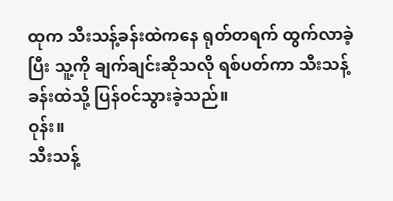ထုက သီးသန့်ခန်းထဲကနေ ရုတ်တရက် ထွက်လာခဲ့ပြီး သူ့ကို ချက်ချင်းဆိုသလို ရစ်ပတ်ကာ သီးသန့်ခန်းထဲသို့ ပြန်ဝင်သွားခဲ့သည်။
ဝုန်း။
သီးသန့်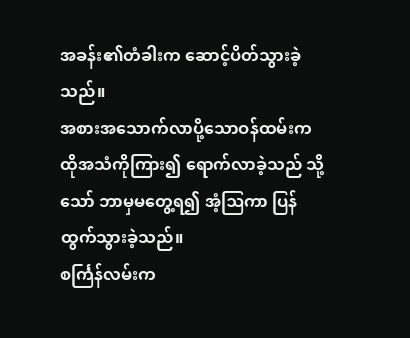အခန်း၏တံခါးက ဆောင့်ပိတ်သွားခဲ့သည်။
အစားအသောက်လာပို့သောဝန်ထမ်းက ထိုအသံကိုကြား၍ ရောက်လာခဲ့သည် သို့သော် ဘာမှမတွေ့ရ၍ အံ့ဩကာ ပြန်ထွက်သွားခဲ့သည်။
စင်္ကြန်လမ်းက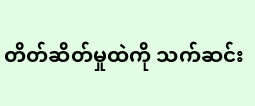တိတ်ဆိတ်မှုထဲကို သက်ဆင်း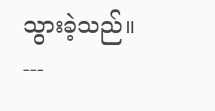သွားခဲ့သည်။
---